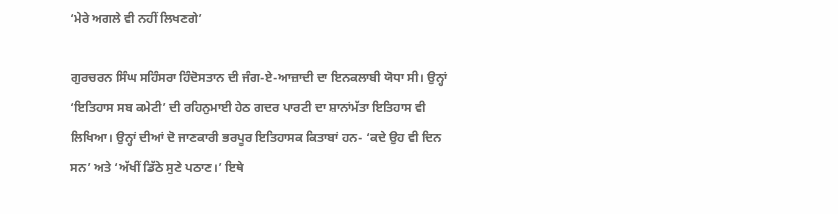‘ਮੇਰੇ ਅਗਲੇ ਵੀ ਨਹੀਂ ਲਿਖਣਗੇ’

ਗੁਰਚਰਨ ਸਿੰਘ ਸਹਿੰਸਰਾ ਹਿੰਦੋਸਤਾਨ ਦੀ ਜੰਗ-ਏ-ਆਜ਼ਾਦੀ ਦਾ ਇਨਕਲਾਬੀ ਯੋਧਾ ਸੀ। ਉਨ੍ਹਾਂ ‘ਇਤਿਹਾਸ ਸਬ ਕਮੇਟੀ’ ਦੀ ਰਹਿਨੁਮਾਈ ਹੇਠ ਗਦਰ ਪਾਰਟੀ ਦਾ ਸ਼ਾਨਾਂਮੱਤਾ ਇਤਿਹਾਸ ਵੀ ਲਿਖਿਆ। ਉਨ੍ਹਾਂ ਦੀਆਂ ਦੋ ਜਾਣਕਾਰੀ ਭਰਪੂਰ ਇਤਿਹਾਸਕ ਕਿਤਾਬਾਂ ਹਨ- ‘ਕਦੇ ਉਹ ਵੀ ਦਿਨ ਸਨ’ ਅਤੇ ‘ਅੱਖੀਂ ਡਿੱਠੇ ਸੁਣੇ ਪਠਾਣ।’ ਇਥੇ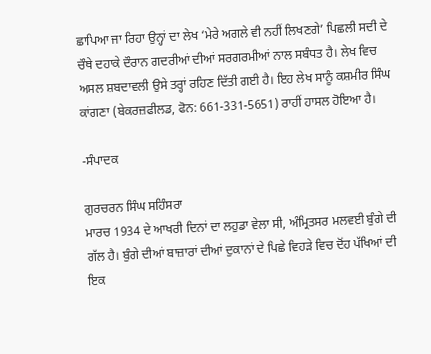ਛਾਪਿਆ ਜਾ ਰਿਹਾ ਉਨ੍ਹਾਂ ਦਾ ਲੇਖ ‘ਮੇਰੇ ਅਗਲੇ ਵੀ ਨਹੀਂ ਲਿਖਣਗੇ’ ਪਿਛਲੀ ਸਦੀ ਦੇ ਚੌਥੇ ਦਹਾਕੇ ਦੌਰਾਨ ਗਦਰੀਆਂ ਦੀਆਂ ਸਰਗਰਮੀਆਂ ਨਾਲ ਸਬੰਧਤ ਹੈ। ਲੇਖ ਵਿਚ ਅਸਲ ਸ਼ਬਦਾਵਲੀ ਉਸੇ ਤਰ੍ਹਾਂ ਰਹਿਣ ਦਿੱਤੀ ਗਈ ਹੈ। ਇਹ ਲੇਖ ਸਾਨੂੰ ਕਸ਼ਮੀਰ ਸਿੰਘ ਕਾਂਗਣਾ (ਬੇਕਰਜ਼ਫੀਲਡ, ਫੋਨ: 661-331-5651) ਰਾਹੀਂ ਹਾਸਲ ਹੋਇਆ ਹੈ।

-ਸੰਪਾਦਕ

ਗੁਰਚਰਨ ਸਿੰਘ ਸਹਿੰਸਰਾ
ਮਾਰਚ 1934 ਦੇ ਆਖਰੀ ਦਿਨਾਂ ਦਾ ਲਹੁਡਾ ਵੇਲਾ ਸੀ, ਅੰਮ੍ਰਿਤਸਰ ਮਲਵਈ ਬੁੰਗੇ ਦੀ ਗੱਲ ਹੈ। ਬੁੰਗੇ ਦੀਆਂ ਬਾਜ਼ਾਰਾਂ ਦੀਆਂ ਦੁਕਾਨਾਂ ਦੇ ਪਿਛੇ ਵਿਹੜੇ ਵਿਚ ਦੋਂਹ ਪੱਖਿਆਂ ਦੀ ਇਕ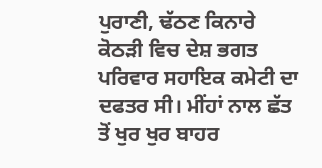ਪੁਰਾਣੀ, ਢੱਠਣ ਕਿਨਾਰੇ ਕੋਠੜੀ ਵਿਚ ਦੇਸ਼ ਭਗਤ ਪਰਿਵਾਰ ਸਹਾਇਕ ਕਮੇਟੀ ਦਾ ਦਫਤਰ ਸੀ। ਮੀਂਹਾਂ ਨਾਲ ਛੱਤ ਤੋਂ ਖੁਰ ਖੁਰ ਬਾਹਰ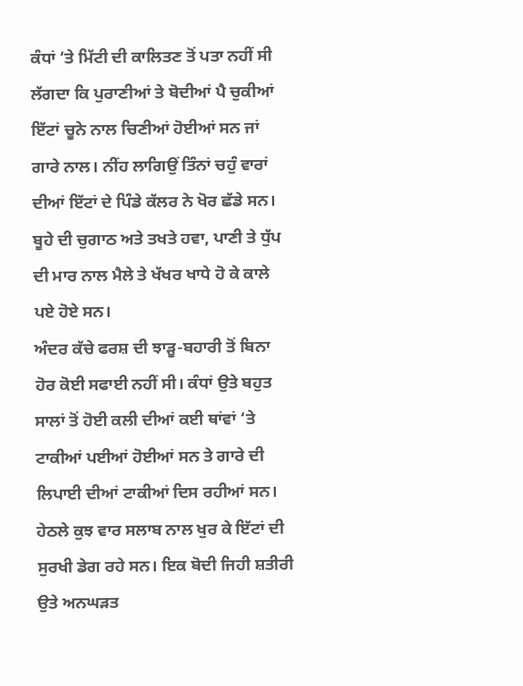ਕੰਧਾਂ ‘ਤੇ ਮਿੱਟੀ ਦੀ ਕਾਲਿਤਣ ਤੋਂ ਪਤਾ ਨਹੀਂ ਸੀ ਲੱਗਦਾ ਕਿ ਪੁਰਾਣੀਆਂ ਤੇ ਬੋਦੀਆਂ ਪੈ ਚੁਕੀਆਂ ਇੱਟਾਂ ਚੂਨੇ ਨਾਲ ਚਿਣੀਆਂ ਹੋਈਆਂ ਸਨ ਜਾਂ ਗਾਰੇ ਨਾਲ। ਨੀਂਹ ਲਾਗਿਉਂ ਤਿੰਨਾਂ ਚਹੁੰ ਵਾਰਾਂ ਦੀਆਂ ਇੱਟਾਂ ਦੇ ਪਿੰਡੇ ਕੱਲਰ ਨੇ ਖੋਰ ਛੱਡੇ ਸਨ। ਬੂਹੇ ਦੀ ਚੁਗਾਠ ਅਤੇ ਤਖਤੇ ਹਵਾ, ਪਾਣੀ ਤੇ ਧੁੱਪ ਦੀ ਮਾਰ ਨਾਲ ਮੈਲੇ ਤੇ ਖੱਖਰ ਖਾਧੇ ਹੋ ਕੇ ਕਾਲੇ ਪਏ ਹੋਏ ਸਨ।
ਅੰਦਰ ਕੱਚੇ ਫਰਸ਼ ਦੀ ਝਾੜੂ-ਬਹਾਰੀ ਤੋਂ ਬਿਨਾ ਹੋਰ ਕੋਈ ਸਫਾਈ ਨਹੀਂ ਸੀ। ਕੰਧਾਂ ਉਤੇ ਬਹੁਤ ਸਾਲਾਂ ਤੋਂ ਹੋਈ ਕਲੀ ਦੀਆਂ ਕਈ ਥਾਂਵਾਂ ‘ਤੇ ਟਾਕੀਆਂ ਪਈਆਂ ਹੋਈਆਂ ਸਨ ਤੇ ਗਾਰੇ ਦੀ ਲਿਪਾਈ ਦੀਆਂ ਟਾਕੀਆਂ ਦਿਸ ਰਹੀਆਂ ਸਨ। ਹੇਠਲੇ ਕੁਝ ਵਾਰ ਸਲਾਬ ਨਾਲ ਖੁਰ ਕੇ ਇੱਟਾਂ ਦੀ ਸੁਰਖੀ ਡੇਗ ਰਹੇ ਸਨ। ਇਕ ਬੋਦੀ ਜਿਹੀ ਸ਼ਤੀਰੀ ਉਤੇ ਅਨਘੜਤ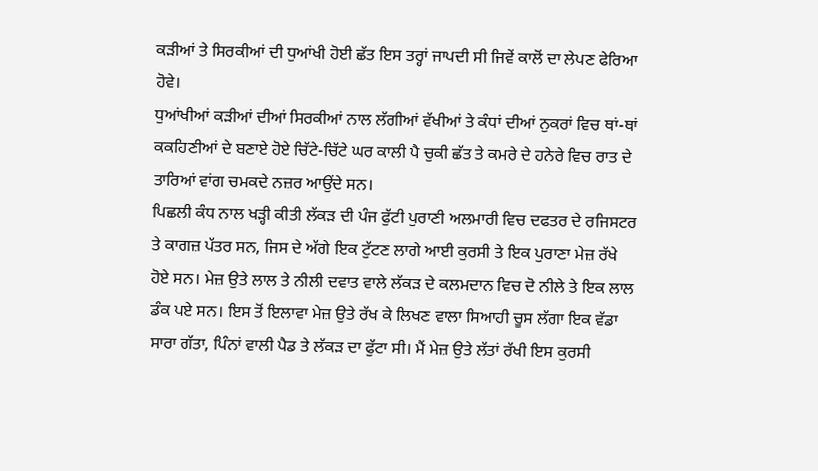ਕੜੀਆਂ ਤੇ ਸਿਰਕੀਆਂ ਦੀ ਧੁਆਂਖੀ ਹੋਈ ਛੱਤ ਇਸ ਤਰ੍ਹਾਂ ਜਾਪਦੀ ਸੀ ਜਿਵੇਂ ਕਾਲੋਂ ਦਾ ਲੇਪਣ ਫੇਰਿਆ ਹੋਵੇ।
ਧੁਆਂਖੀਆਂ ਕੜੀਆਂ ਦੀਆਂ ਸਿਰਕੀਆਂ ਨਾਲ ਲੱਗੀਆਂ ਵੱਖੀਆਂ ਤੇ ਕੰਧਾਂ ਦੀਆਂ ਨੁਕਰਾਂ ਵਿਚ ਥਾਂ-ਥਾਂ ਕਕਹਿਣੀਆਂ ਦੇ ਬਣਾਏ ਹੋਏ ਚਿੱਟੇ-ਚਿੱਟੇ ਘਰ ਕਾਲੀ ਪੈ ਚੁਕੀ ਛੱਤ ਤੇ ਕਮਰੇ ਦੇ ਹਨੇਰੇ ਵਿਚ ਰਾਤ ਦੇ ਤਾਰਿਆਂ ਵਾਂਗ ਚਮਕਦੇ ਨਜ਼ਰ ਆਉਂਦੇ ਸਨ।
ਪਿਛਲੀ ਕੰਧ ਨਾਲ ਖੜ੍ਹੀ ਕੀਤੀ ਲੱਕੜ ਦੀ ਪੰਜ ਫੁੱਟੀ ਪੁਰਾਣੀ ਅਲਮਾਰੀ ਵਿਚ ਦਫਤਰ ਦੇ ਰਜਿਸਟਰ ਤੇ ਕਾਗਜ਼ ਪੱਤਰ ਸਨ, ਜਿਸ ਦੇ ਅੱਗੇ ਇਕ ਟੁੱਟਣ ਲਾਗੇ ਆਈ ਕੁਰਸੀ ਤੇ ਇਕ ਪੁਰਾਣਾ ਮੇਜ਼ ਰੱਖੇ ਹੋਏ ਸਨ। ਮੇਜ਼ ਉਤੇ ਲਾਲ ਤੇ ਨੀਲੀ ਦਵਾਤ ਵਾਲੇ ਲੱਕੜ ਦੇ ਕਲਮਦਾਨ ਵਿਚ ਦੋ ਨੀਲੇ ਤੇ ਇਕ ਲਾਲ ਡੰਕ ਪਏ ਸਨ। ਇਸ ਤੋਂ ਇਲਾਵਾ ਮੇਜ਼ ਉਤੇ ਰੱਖ ਕੇ ਲਿਖਣ ਵਾਲਾ ਸਿਆਹੀ ਚੂਸ ਲੱਗਾ ਇਕ ਵੱਡਾ ਸਾਰਾ ਗੱਤਾ, ਪਿੰਨਾਂ ਵਾਲੀ ਪੈਡ ਤੇ ਲੱਕੜ ਦਾ ਫੁੱਟਾ ਸੀ। ਮੈਂ ਮੇਜ਼ ਉਤੇ ਲੱਤਾਂ ਰੱਖੀ ਇਸ ਕੁਰਸੀ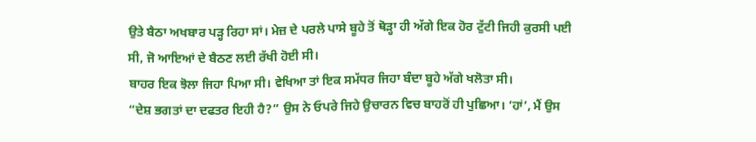ਉਤੇ ਬੈਠਾ ਅਖਬਾਰ ਪੜ੍ਹ ਰਿਹਾ ਸਾਂ। ਮੇਜ਼ ਦੇ ਪਰਲੇ ਪਾਸੇ ਬੂਹੇ ਤੋਂ ਥੋੜ੍ਹਾ ਹੀ ਅੱਗੇ ਇਕ ਹੋਰ ਟੁੱਟੀ ਜਿਹੀ ਕੁਰਸੀ ਪਈ ਸੀ, ਜੋ ਆਇਆਂ ਦੇ ਬੈਠਣ ਲਈ ਰੱਖੀ ਹੋਈ ਸੀ।
ਬਾਹਰ ਇਕ ਝੋਲਾ ਜਿਹਾ ਪਿਆ ਸੀ। ਵੇਖਿਆ ਤਾਂ ਇਕ ਸਮੱਧਰ ਜਿਹਾ ਬੰਦਾ ਬੂਹੇ ਅੱਗੇ ਖਲੋਤਾ ਸੀ।
“ਦੇਸ਼ ਭਗਤਾਂ ਦਾ ਦਫਤਰ ਇਹੀ ਹੈ?” ਉਸ ਨੇ ਓਪਰੇ ਜਿਹੇ ਉਚਾਰਨ ਵਿਚ ਬਾਹਰੋਂ ਹੀ ਪੁਛਿਆ। ‘ਹਾਂ’, ਮੈਂ ਉਸ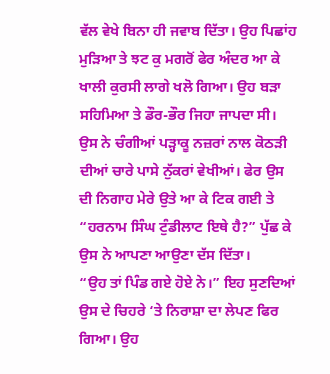ਵੱਲ ਵੇਖੇ ਬਿਨਾ ਹੀ ਜਵਾਬ ਦਿੱਤਾ। ਉਹ ਪਿਛਾਂਹ ਮੁੜਿਆ ਤੇ ਝਟ ਕੁ ਮਗਰੋਂ ਫੇਰ ਅੰਦਰ ਆ ਕੇ ਖਾਲੀ ਕੁਰਸੀ ਲਾਗੇ ਖਲੋ ਗਿਆ। ਉਹ ਬੜਾ ਸਹਿਮਿਆ ਤੇ ਡੌਰ-ਭੌਰ ਜਿਹਾ ਜਾਪਦਾ ਸੀ। ਉਸ ਨੇ ਚੰਗੀਆਂ ਪੜ੍ਹਾਕੂ ਨਜ਼ਰਾਂ ਨਾਲ ਕੋਠੜੀ ਦੀਆਂ ਚਾਰੇ ਪਾਸੇ ਨੁੱਕਰਾਂ ਵੇਖੀਆਂ। ਫੇਰ ਉਸ ਦੀ ਨਿਗਾਹ ਮੇਰੇ ਉਤੇ ਆ ਕੇ ਟਿਕ ਗਈ ਤੇ “ਹਰਨਾਮ ਸਿੰਘ ਟੁੰਡੀਲਾਟ ਇਥੇ ਹੈ?” ਪੁੱਛ ਕੇ ਉਸ ਨੇ ਆਪਣਾ ਆਉਣਾ ਦੱਸ ਦਿੱਤਾ।
“ਉਹ ਤਾਂ ਪਿੰਡ ਗਏ ਹੋਏ ਨੇ।” ਇਹ ਸੁਣਦਿਆਂ ਉਸ ਦੇ ਚਿਹਰੇ ‘ਤੇ ਨਿਰਾਸ਼ਾ ਦਾ ਲੇਪਣ ਫਿਰ ਗਿਆ। ਉਹ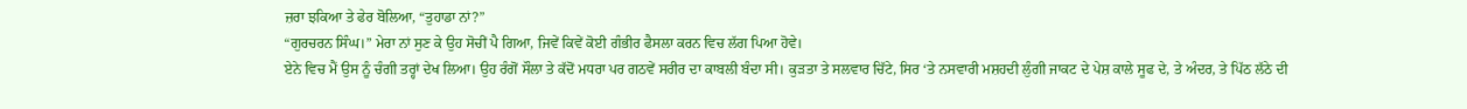ਜ਼ਰਾ ਝਕਿਆ ਤੇ ਫੇਰ ਬੋਲਿਆ, “ਤੁਹਾਡਾ ਨਾਂ?”
“ਗੁਰਚਰਨ ਸਿੰਘ।” ਮੇਰਾ ਨਾਂ ਸੁਣ ਕੇ ਉਹ ਸੋਚੀਂ ਪੈ ਗਿਆ, ਜਿਵੇਂ ਕਿਵੇਂ ਕੋਈ ਗੰਭੀਰ ਫੈਸਲਾ ਕਰਨ ਵਿਚ ਲੱਗ ਪਿਆ ਹੋਵੇ।
ਏਨੇ ਵਿਚ ਮੈਂ ਉਸ ਨੂੰ ਚੰਗੀ ਤਰ੍ਹਾਂ ਦੇਖ ਲਿਆ। ਉਹ ਰੰਗੋਂ ਸੌਲਾ ਤੇ ਕੱਦੋਂ ਮਧਰਾ ਪਰ ਗਠਵੇਂ ਸਰੀਰ ਦਾ ਕਾਬਲੀ ਬੰਦਾ ਸੀ। ਕੁੜਤਾ ਤੇ ਸਲਵਾਰ ਚਿੱਟੇ, ਸਿਰ ‘ਤੇ ਨਸਵਾਰੀ ਮਸ਼ਹਦੀ ਲੁੰਗੀ ਜਾਕਟ ਦੇ ਪੇਸ਼ ਕਾਲੇ ਸੂਫ ਦੇ, ਤੇ ਅੰਦਰ, ਤੇ ਪਿੱਠ ਲੱਠੇ ਦੀ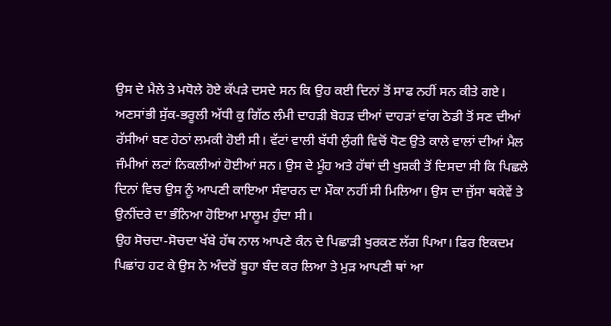ਉਸ ਦੇ ਮੈਲੇ ਤੇ ਮਧੋਲੇ ਹੋਏ ਕੱਪੜੇ ਦਸਦੇ ਸਨ ਕਿ ਉਹ ਕਈ ਦਿਨਾਂ ਤੋਂ ਸਾਫ ਨਹੀਂ ਸਨ ਕੀਤੇ ਗਏ। ਅਣਸਾਂਭੀ ਸੁੱਕ-ਭਰੂਲੀ ਅੱਧੀ ਕੁ ਗਿੱਠ ਲੰਮੀ ਦਾਹੜੀ ਬੋਹੜ ਦੀਆਂ ਦਾਹੜਾਂ ਵਾਂਗ ਠੋਡੀ ਤੋਂ ਸਣ ਦੀਆਂ ਰੱਸੀਆਂ ਬਣ ਹੇਠਾਂ ਲਮਕੀ ਹੋਈ ਸੀ। ਵੱਟਾਂ ਵਾਲੀ ਬੱਧੀ ਲੁੰਗੀ ਵਿਚੋਂ ਧੋਣ ਉਤੇ ਕਾਲੇ ਵਾਲਾਂ ਦੀਆਂ ਮੈਲ ਜੰਮੀਆਂ ਲਟਾਂ ਨਿਕਲੀਆਂ ਹੋਈਆਂ ਸਨ। ਉਸ ਦੇ ਮੂੰਹ ਅਤੇ ਹੱਥਾਂ ਦੀ ਖੁਸ਼ਕੀ ਤੋਂ ਦਿਸਦਾ ਸੀ ਕਿ ਪਿਛਲੇ ਦਿਨਾਂ ਵਿਚ ਉਸ ਨੂੰ ਆਪਣੀ ਕਾਇਆ ਸੰਵਾਰਨ ਦਾ ਮੌਕਾ ਨਹੀਂ ਸੀ ਮਿਲਿਆ। ਉਸ ਦਾ ਜੁੱਸਾ ਥਕੇਵੇਂ ਤੇ ਉਨੀਂਦਰੇ ਦਾ ਭੰਨਿਆ ਹੋਇਆ ਮਾਲੂਮ ਹੁੰਦਾ ਸੀ।
ਉਹ ਸੋਚਦਾ-ਸੋਚਦਾ ਖੱਬੇ ਹੱਥ ਨਾਲ ਆਪਣੇ ਕੰਨ ਦੇ ਪਿਛਾੜੀ ਖੁਰਕਣ ਲੱਗ ਪਿਆ। ਫਿਰ ਇਕਦਮ ਪਿਛਾਂਹ ਹਟ ਕੇ ਉਸ ਨੇ ਅੰਦਰੋਂ ਬੂਹਾ ਬੰਦ ਕਰ ਲਿਆ ਤੇ ਮੁੜ ਆਪਣੀ ਥਾਂ ਆ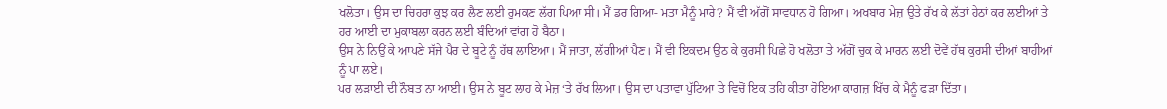ਖਲੋਤਾ। ਉਸ ਦਾ ਚਿਹਰਾ ਕੁਝ ਕਰ ਲੈਣ ਲਈ ਰੁਮਕਣ ਲੱਗ ਪਿਆ ਸੀ। ਮੈਂ ਡਰ ਗਿਆ- ਮਤਾ ਮੈਨੂੰ ਮਾਰੇ? ਮੈਂ ਵੀ ਅੱਗੋਂ ਸਾਵਧਾਨ ਹੋ ਗਿਆ। ਅਖਬਾਰ ਮੇਜ਼ ਉਤੇ ਰੱਖ ਕੇ ਲੱਤਾਂ ਹੇਠਾਂ ਕਰ ਲਈਆਂ ਤੇ ਹਰ ਆਈ ਦਾ ਮੁਕਾਬਲਾ ਕਰਨ ਲਈ ਬੰਦਿਆਂ ਵਾਂਗ ਹੋ ਬੈਠਾ।
ਉਸ ਨੇ ਨਿਉਂ ਕੇ ਆਪਣੇ ਸੱਜੇ ਪੈਰ ਦੇ ਬੂਟੇ ਨੂੰ ਹੱਥ ਲਾਇਆ। ਮੈਂ ਜਾਤਾ, ਲੱਗੀਆਂ ਪੈਣ। ਮੈਂ ਵੀ ਇਕਦਮ ਉਠ ਕੇ ਕੁਰਸੀ ਪਿਛੇ ਹੋ ਖਲੋਤਾ ਤੇ ਅੱਗੋਂ ਚੁਕ ਕੇ ਮਾਰਨ ਲਈ ਦੋਵੇਂ ਹੱਥ ਕੁਰਸੀ ਦੀਆਂ ਬਾਹੀਆਂ ਨੂੰ ਪਾ ਲਏ।
ਪਰ ਲੜਾਈ ਦੀ ਨੌਬਤ ਨਾ ਆਈ। ਉਸ ਨੇ ਬੂਟ ਲਾਹ ਕੇ ਮੇਜ਼ ‘ਤੇ ਰੱਖ ਲਿਆ। ਉਸ ਦਾ ਪਤਾਵਾ ਪੁੱਟਿਆ ਤੇ ਵਿਚੋਂ ਇਕ ਤਹਿ ਕੀਤਾ ਹੋਇਆ ਕਾਗਜ਼ ਖਿੱਚ ਕੇ ਮੈਨੂੰ ਫੜਾ ਦਿੱਤਾ।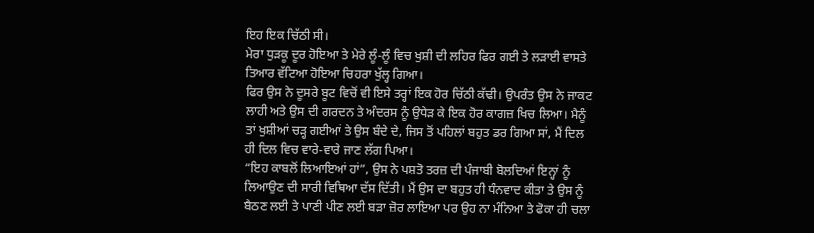ਇਹ ਇਕ ਚਿੱਠੀ ਸੀ।
ਮੇਰਾ ਧੁੜਕੂ ਦੂਰ ਹੋਇਆ ਤੇ ਮੇਰੇ ਲੂੰ-ਲੂੰ ਵਿਚ ਖੁਸ਼ੀ ਦੀ ਲਹਿਰ ਫਿਰ ਗਈ ਤੇ ਲੜਾਈ ਵਾਸਤੇ ਤਿਆਰ ਵੱਟਿਆ ਹੋਇਆ ਚਿਹਰਾ ਖੁੱਲ੍ਹ ਗਿਆ।
ਫਿਰ ਉਸ ਨੇ ਦੂਸਰੇ ਬੂਟ ਵਿਚੋਂ ਵੀ ਇਸੇ ਤਰ੍ਹਾਂ ਇਕ ਹੋਰ ਚਿੱਠੀ ਕੱਢੀ। ਉਪਰੰਤ ਉਸ ਨੇ ਜਾਕਟ ਲਾਹੀ ਅਤੇ ਉਸ ਦੀ ਗਰਦਨ ਤੇ ਅੰਦਰਸ ਨੂੰ ਉਧੇੜ ਕੇ ਇਕ ਹੋਰ ਕਾਗਜ਼ ਖਿਚ ਲਿਆ। ਮੈਨੂੰ ਤਾਂ ਖੁਸ਼ੀਆਂ ਚੜ੍ਹ ਗਈਆਂ ਤੇ ਉਸ ਬੰਦੇ ਦੇ, ਜਿਸ ਤੋਂ ਪਹਿਲਾਂ ਬਹੁਤ ਡਰ ਗਿਆ ਸਾਂ, ਮੈਂ ਦਿਲ ਹੀ ਦਿਲ ਵਿਚ ਵਾਰੇ-ਵਾਰੇ ਜਾਣ ਲੱਗ ਪਿਆ।
“ਇਹ ਕਾਬਲੋਂ ਲਿਆਇਆਂ ਹਾਂ”, ਉਸ ਨੇ ਪਸ਼ਤੋ ਤਰਜ਼ ਦੀ ਪੰਜਾਬੀ ਬੋਲਦਿਆਂ ਇਨ੍ਹਾਂ ਨੂੰ ਲਿਆਉਣ ਦੀ ਸਾਰੀ ਵਿਥਿਆ ਦੱਸ ਦਿੱਤੀ। ਮੈਂ ਉਸ ਦਾ ਬਹੁਤ ਹੀ ਧੰਨਵਾਦ ਕੀਤਾ ਤੇ ਉਸ ਨੂੰ ਬੈਠਣ ਲਈ ਤੇ ਪਾਣੀ ਪੀਣ ਲਈ ਬੜਾ ਜ਼ੋਰ ਲਾਇਆ ਪਰ ਉਹ ਨਾ ਮੰਨਿਆ ਤੇ ਫੋਕਾ ਹੀ ਚਲਾ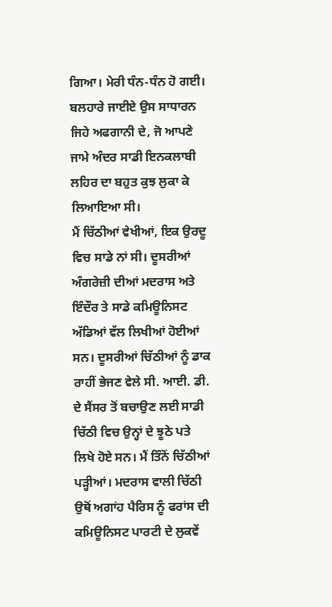ਗਿਆ। ਮੇਰੀ ਧੰਨ-ਧੰਨ ਹੋ ਗਈ। ਬਲਹਾਰੇ ਜਾਈਏ ਉਸ ਸਾਧਾਰਨ ਜਿਹੇ ਅਫਗਾਨੀ ਦੇ, ਜੋ ਆਪਣੇ ਜਾਮੇ ਅੰਦਰ ਸਾਡੀ ਇਨਕਲਾਬੀ ਲਹਿਰ ਦਾ ਬਹੁਤ ਕੁਝ ਲੁਕਾ ਕੇ ਲਿਆਇਆ ਸੀ।
ਮੈਂ ਚਿੱਠੀਆਂ ਵੇਖੀਆਂ, ਇਕ ਉਰਦੂ ਵਿਚ ਸਾਡੇ ਨਾਂ ਸੀ। ਦੂਸਰੀਆਂ ਅੰਗਰੇਜ਼ੀ ਦੀਆਂ ਮਦਰਾਸ ਅਤੇ ਇੰਦੌਰ ਤੇ ਸਾਡੇ ਕਮਿਊਨਿਸਟ ਅੱਡਿਆਂ ਵੱਲ ਲਿਖੀਆਂ ਹੋਈਆਂ ਸਨ। ਦੂਸਰੀਆਂ ਚਿੱਠੀਆਂ ਨੂੰ ਡਾਕ ਰਾਹੀਂ ਭੇਜਣ ਵੇਲੇ ਸੀ. ਆਈ. ਡੀ. ਦੇ ਸੈਂਸਰ ਤੋਂ ਬਚਾਉਣ ਲਈ ਸਾਡੀ ਚਿੱਠੀ ਵਿਚ ਉਨ੍ਹਾਂ ਦੇ ਝੂਠੇ ਪਤੇ ਲਿਖੇ ਹੋਏ ਸਨ। ਮੈਂ ਤਿੰਨੋਂ ਚਿੱਠੀਆਂ ਪੜ੍ਹੀਆਂ। ਮਦਰਾਸ ਵਾਲੀ ਚਿੱਠੀ ਉਥੋਂ ਅਗਾਂਹ ਪੈਰਿਸ ਨੂੰ ਫਰਾਂਸ ਦੀ ਕਮਿਊਨਿਸਟ ਪਾਰਟੀ ਦੇ ਲੁਕਵੇਂ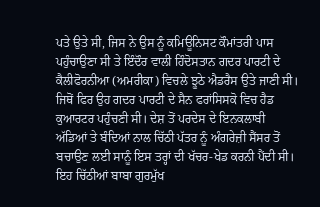ਪਤੇ ਉਤੇ ਸੀ, ਜਿਸ ਨੇ ਉਸ ਨੂੰ ਕਮਿਊਨਿਸਟ ਕੌਮਾਂਤਰੀ ਪਾਸ ਪਹੁੰਚਾਉਣਾ ਸੀ ਤੇ ਇੰਦੌਰ ਵਾਲੀ ਹਿੰਦੋਸਤਾਨ ਗਦਰ ਪਾਰਟੀ ਦੇ ਕੈਲੀਫੋਰਨੀਆ (ਅਮਰੀਕਾ) ਵਿਚਲੇ ਝੂਠੇ ਐਡਰੈਸ ਉਤੇ ਜਾਣੀ ਸੀ। ਜਿਥੋਂ ਫਿਰ ਉਹ ਗਦਰ ਪਾਰਟੀ ਦੇ ਸੈਨ ਫਰਾਂਸਿਸਕੋ ਵਿਚ ਹੈਡ ਕੁਆਰਟਰ ਪਹੁੰਚਣੀ ਸੀ। ਦੇਸ਼ ਤੋਂ ਪਰਦੇਸ ਦੇ ਇਨਕਲਾਬੀ ਅੱਡਿਆਂ ਤੇ ਬੰਦਿਆਂ ਨਾਲ ਚਿੱਠੀ ਪੱਤਰ ਨੂੰ ਅੰਗਰੇਜ਼ੀ ਸੈਂਸਰ ਤੋਂ ਬਚਾਉਣ ਲਈ ਸਾਨੂੰ ਇਸ ਤਰ੍ਹਾਂ ਦੀ ਖੱਚਰ-ਖੇਡ ਕਰਨੀ ਪੈਂਦੀ ਸੀ।
ਇਹ ਚਿੱਠੀਆਂ ਬਾਬਾ ਗੁਰਮੁੱਖ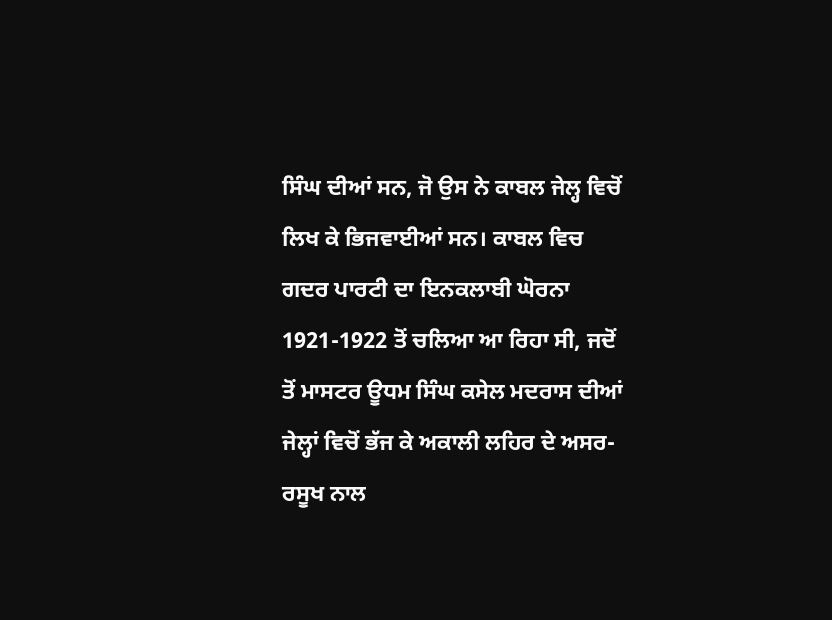ਸਿੰਘ ਦੀਆਂ ਸਨ, ਜੋ ਉਸ ਨੇ ਕਾਬਲ ਜੇਲ੍ਹ ਵਿਚੋਂ ਲਿਖ ਕੇ ਭਿਜਵਾਈਆਂ ਸਨ। ਕਾਬਲ ਵਿਚ ਗਦਰ ਪਾਰਟੀ ਦਾ ਇਨਕਲਾਬੀ ਘੋਰਨਾ 1921-1922 ਤੋਂ ਚਲਿਆ ਆ ਰਿਹਾ ਸੀ, ਜਦੋਂ ਤੋਂ ਮਾਸਟਰ ਊਧਮ ਸਿੰਘ ਕਸੇਲ ਮਦਰਾਸ ਦੀਆਂ ਜੇਲ੍ਹਾਂ ਵਿਚੋਂ ਭੱਜ ਕੇ ਅਕਾਲੀ ਲਹਿਰ ਦੇ ਅਸਰ-ਰਸੂਖ ਨਾਲ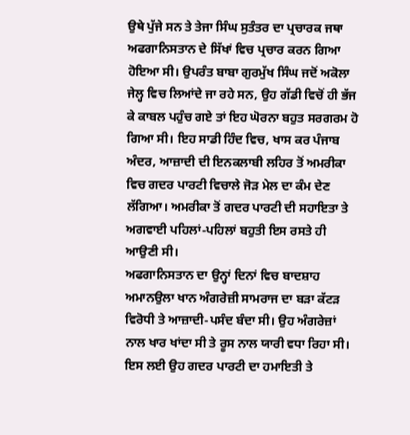ਉਥੇ ਪੁੱਜੇ ਸਨ ਤੇ ਤੇਜਾ ਸਿੰਘ ਸੁਤੰਤਰ ਦਾ ਪ੍ਰਚਾਰਕ ਜਥਾ ਅਫਗਾਨਿਸਤਾਨ ਦੇ ਸਿੱਖਾਂ ਵਿਚ ਪ੍ਰਚਾਰ ਕਰਨ ਗਿਆ ਹੋਇਆ ਸੀ। ਉਪਰੰਤ ਬਾਬਾ ਗੁਰਮੁੱਖ ਸਿੰਘ ਜਦੋਂ ਅਕੋਲਾ ਜੇਲ੍ਹ ਵਿਚ ਲਿਆਂਦੇ ਜਾ ਰਹੇ ਸਨ, ਉਹ ਗੱਡੀ ਵਿਚੋਂ ਹੀ ਭੱਜ ਕੇ ਕਾਬਲ ਪਹੁੰਚ ਗਏ ਤਾਂ ਇਹ ਘੋਰਨਾ ਬਹੁਤ ਸਰਗਰਮ ਹੋ ਗਿਆ ਸੀ। ਇਹ ਸਾਡੀ ਹਿੰਦ ਵਿਚ, ਖਾਸ ਕਰ ਪੰਜਾਬ ਅੰਦਰ, ਆਜ਼ਾਦੀ ਦੀ ਇਨਕਲਾਬੀ ਲਹਿਰ ਤੋਂ ਅਮਰੀਕਾ ਵਿਚ ਗਦਰ ਪਾਰਟੀ ਵਿਚਾਲੇ ਜੋੜ ਮੇਲ ਦਾ ਕੰਮ ਦੇਣ ਲੱਗਿਆ। ਅਮਰੀਕਾ ਤੋਂ ਗਦਰ ਪਾਰਟੀ ਦੀ ਸਹਾਇਤਾ ਤੇ ਅਗਵਾਈ ਪਹਿਲਾਂ-ਪਹਿਲਾਂ ਬਹੁਤੀ ਇਸ ਰਸਤੇ ਹੀ ਆਉਣੀ ਸੀ।
ਅਫਗਾਨਿਸਤਾਨ ਦਾ ਉਨ੍ਹਾਂ ਦਿਨਾਂ ਵਿਚ ਬਾਦਸ਼ਾਹ ਅਮਾਨਉਲਾ ਖਾਨ ਅੰਗਰੇਜ਼ੀ ਸਾਮਰਾਜ ਦਾ ਬੜਾ ਕੱਟੜ ਵਿਰੋਧੀ ਤੇ ਆਜ਼ਾਦੀ-ਪਸੰਦ ਬੰਦਾ ਸੀ। ਉਹ ਅੰਗਰੇਜ਼ਾਂ ਨਾਲ ਖਾਰ ਖਾਂਦਾ ਸੀ ਤੇ ਰੂਸ ਨਾਲ ਯਾਰੀ ਵਧਾ ਰਿਹਾ ਸੀ। ਇਸ ਲਈ ਉਹ ਗਦਰ ਪਾਰਟੀ ਦਾ ਹਮਾਇਤੀ ਤੇ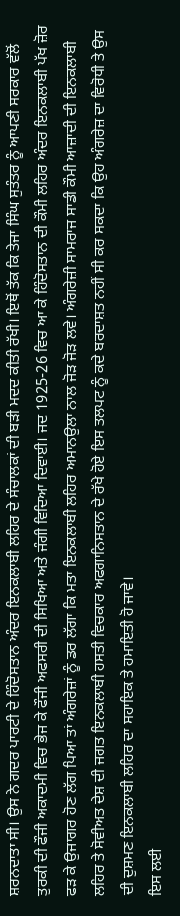ਸ਼ਰਨਦਾਤਾ ਸੀ। ਉਸ ਨੇ ਗਦਰ ਪਾਰਟੀ ਦੇ ਹਿੰਦੋਸਤਾਨ ਅੰਦਰ ਇਨਕਲਾਬੀ ਲਹਿਰ ਦੇ ਸੰਚਾਲਕਾਂ ਦੀ ਬੜੀ ਮਦਦ ਕੀਤੀ ਰੱਖੀ। ਇਥੋਂ ਤੱਕ ਕਿ ਤੇਜਾ ਸਿੰਘ ਸੁਤੰਤਰ ਨੂੰ ਆਪਣੀ ਸਰਕਾਰ ਵੱਲੋਂ ਤੁਰਕੀ ਦੀ ਫੌਜੀ ਅਕਾਦਮੀ ਵਿਚ ਭੇਜ ਕੇ ਫੌਜੀ ਅਫਸਰੀ ਦੀ ਸਿਖਿਆ ਅਤੇ ਜੰਗੀ ਵਿਦਿਆ ਦਿਵਾਈ। ਜਦ 1925-26 ਵਿਚ ਆ ਕੇ ਹਿੰਦੋਸਤਾਨ ਦੀ ਕੌਮੀ ਲਹਿਰ ਅੰਦਰ ਇਨਕਲਾਬੀ ਪੱਖ ਜ਼ੋਰ ਫੜ ਕੇ ਉਜਾਗਰ ਹੋਣ ਲੱਗ ਪਿਆ ਤਾਂ ਅੰਗਰੇਜ਼ਾਂ ਨੂੰ ਡਰ ਲੱਗਾ ਕਿ ਮਤਾ ਇਨਕਲਾਬੀ ਲਹਿਰ ਅਮਾਨਉਲਾ ਨਾਲ ਜੋੜ ਜੋੜ ਲਵੇ। ਅੰਗਰੇਜ਼ੀ ਸਾਮਰਾਜ ਸਾਡੀ ਕੌਮੀ ਆਜ਼ਾਦੀ ਦੀ ਇਨਕਲਾਬੀ ਲਹਿਰ ਤੇ ਸੋਵੀਅਤ ਦੇਸ਼ ਦੀ ਜਗਤ ਇਨਕਲਾਬੀ ਹਸਤੀ ਵਿਚਕਾਰ ਅਫਗਾਨਿਸਤਾਨ ਦੇ ਰੱਖੇ ਹੋਏ ਇਸ ਤਲਪਟ ਨੂੰ ਕਦੇ ਬਰਦਾਸ਼ਤ ਨਹੀਂ ਸੀ ਕਰ ਸਕਦਾ ਕਿ ਉਹ ਅੰਗਰੇਜ਼ ਦਾ ਵਿਰੋਧੀ ਤੇ ਉਸ ਦੀ ਦੁਸ਼ਮਣ ਇਨਕਲਾਬੀ ਲਹਿਰ ਦਾ ਸਹਾਇਕ ਤੇ ਹਮਾਇਤੀ ਹੋ ਜਾਵੇ।
ਇਸ ਲਈ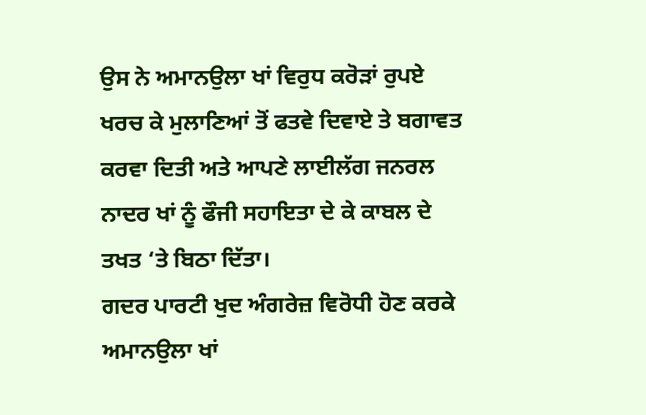ਉਸ ਨੇ ਅਮਾਨਉਲਾ ਖਾਂ ਵਿਰੁਧ ਕਰੋੜਾਂ ਰੁਪਏ ਖਰਚ ਕੇ ਮੁਲਾਣਿਆਂ ਤੋਂ ਫਤਵੇ ਦਿਵਾਏ ਤੇ ਬਗਾਵਤ ਕਰਵਾ ਦਿਤੀ ਅਤੇ ਆਪਣੇ ਲਾਈਲੱਗ ਜਨਰਲ ਨਾਦਰ ਖਾਂ ਨੂੰ ਫੌਜੀ ਸਹਾਇਤਾ ਦੇ ਕੇ ਕਾਬਲ ਦੇ ਤਖਤ ‘ਤੇ ਬਿਠਾ ਦਿੱਤਾ।
ਗਦਰ ਪਾਰਟੀ ਖੁਦ ਅੰਗਰੇਜ਼ ਵਿਰੋਧੀ ਹੋਣ ਕਰਕੇ ਅਮਾਨਉਲਾ ਖਾਂ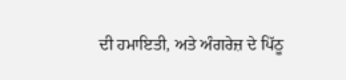ਦੀ ਹਮਾਇਤੀ, ਅਤੇ ਅੰਗਰੇਜ਼ ਦੇ ਪਿੱਠੂ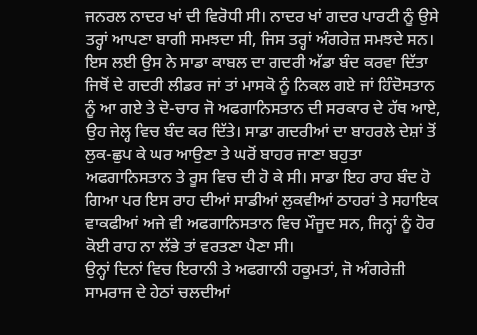ਜਨਰਲ ਨਾਦਰ ਖਾਂ ਦੀ ਵਿਰੋਧੀ ਸੀ। ਨਾਦਰ ਖਾਂ ਗਦਰ ਪਾਰਟੀ ਨੂੰ ਉਸੇ ਤਰ੍ਹਾਂ ਆਪਣਾ ਬਾਗੀ ਸਮਝਦਾ ਸੀ, ਜਿਸ ਤਰ੍ਹਾਂ ਅੰਗਰੇਜ਼ ਸਮਝਦੇ ਸਨ। ਇਸ ਲਈ ਉਸ ਨੇ ਸਾਡਾ ਕਾਬਲ ਦਾ ਗਦਰੀ ਅੱਡਾ ਬੰਦ ਕਰਵਾ ਦਿੱਤਾ ਜਿਥੋਂ ਦੇ ਗਦਰੀ ਲੀਡਰ ਜਾਂ ਤਾਂ ਮਾਸਕੋ ਨੂੰ ਨਿਕਲ ਗਏ ਜਾਂ ਹਿੰਦੋਸਤਾਨ ਨੂੰ ਆ ਗਏ ਤੇ ਦੋ-ਚਾਰ ਜੋ ਅਫਗਾਨਿਸਤਾਨ ਦੀ ਸਰਕਾਰ ਦੇ ਹੱਥ ਆਏ, ਉਹ ਜੇਲ੍ਹ ਵਿਚ ਬੰਦ ਕਰ ਦਿੱਤੇ। ਸਾਡਾ ਗਦਰੀਆਂ ਦਾ ਬਾਹਰਲੇ ਦੇਸ਼ਾਂ ਤੋਂ ਲੁਕ-ਛੁਪ ਕੇ ਘਰ ਆਉਣਾ ਤੇ ਘਰੋਂ ਬਾਹਰ ਜਾਣਾ ਬਹੁਤਾ ਅਫਗਾਨਿਸਤਾਨ ਤੇ ਰੂਸ ਵਿਚ ਦੀ ਹੋ ਕੇ ਸੀ। ਸਾਡਾ ਇਹ ਰਾਹ ਬੰਦ ਹੋ ਗਿਆ ਪਰ ਇਸ ਰਾਹ ਦੀਆਂ ਸਾਡੀਆਂ ਲੁਕਵੀਆਂ ਠਾਹਰਾਂ ਤੇ ਸਹਾਇਕ ਵਾਕਫੀਆਂ ਅਜੇ ਵੀ ਅਫਗਾਨਿਸਤਾਨ ਵਿਚ ਮੌਜੂਦ ਸਨ, ਜਿਨ੍ਹਾਂ ਨੂੰ ਹੋਰ ਕੋਈ ਰਾਹ ਨਾ ਲੱਭੇ ਤਾਂ ਵਰਤਣਾ ਪੈਣਾ ਸੀ।
ਉਨ੍ਹਾਂ ਦਿਨਾਂ ਵਿਚ ਇਰਾਨੀ ਤੇ ਅਫਗਾਨੀ ਹਕੂਮਤਾਂ, ਜੋ ਅੰਗਰੇਜ਼ੀ ਸਾਮਰਾਜ ਦੇ ਹੇਠਾਂ ਚਲਦੀਆਂ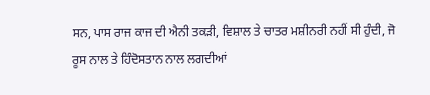ਸਨ, ਪਾਸ ਰਾਜ ਕਾਜ ਦੀ ਐਨੀ ਤਕੜੀ, ਵਿਸ਼ਾਲ ਤੇ ਚਾਤਰ ਮਸ਼ੀਨਰੀ ਨਹੀਂ ਸੀ ਹੁੰਦੀ, ਜੋ ਰੂਸ ਨਾਲ ਤੇ ਹਿੰਦੋਸਤਾਨ ਨਾਲ ਲਗਦੀਆਂ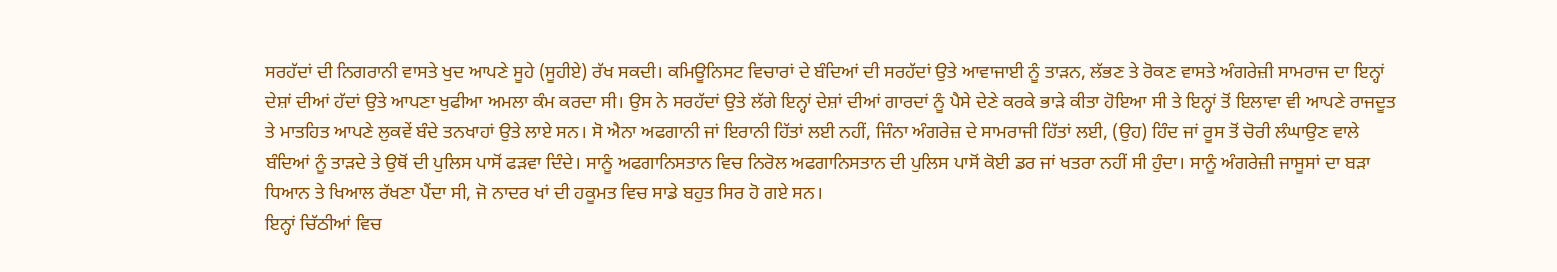ਸਰਹੱਦਾਂ ਦੀ ਨਿਗਰਾਨੀ ਵਾਸਤੇ ਖੁਦ ਆਪਣੇ ਸੂਹੇ (ਸੂਹੀਏ) ਰੱਖ ਸਕਦੀ। ਕਮਿਊਨਿਸਟ ਵਿਚਾਰਾਂ ਦੇ ਬੰਦਿਆਂ ਦੀ ਸਰਹੱਦਾਂ ਉਤੇ ਆਵਾਜਾਈ ਨੂੰ ਤਾੜਨ, ਲੱਭਣ ਤੇ ਰੋਕਣ ਵਾਸਤੇ ਅੰਗਰੇਜ਼ੀ ਸਾਮਰਾਜ ਦਾ ਇਨ੍ਹਾਂ ਦੇਸ਼ਾਂ ਦੀਆਂ ਹੱਦਾਂ ਉਤੇ ਆਪਣਾ ਖੁਫੀਆ ਅਮਲਾ ਕੰਮ ਕਰਦਾ ਸੀ। ਉਸ ਨੇ ਸਰਹੱਦਾਂ ਉਤੇ ਲੱਗੇ ਇਨ੍ਹਾਂ ਦੇਸ਼ਾਂ ਦੀਆਂ ਗਾਰਦਾਂ ਨੂੰ ਪੈਸੇ ਦੇਣੇ ਕਰਕੇ ਭਾੜੇ ਕੀਤਾ ਹੋਇਆ ਸੀ ਤੇ ਇਨ੍ਹਾਂ ਤੋਂ ਇਲਾਵਾ ਵੀ ਆਪਣੇ ਰਾਜਦੂਤ ਤੇ ਮਾਤਹਿਤ ਆਪਣੇ ਲੁਕਵੇਂ ਬੰਦੇ ਤਨਖਾਹਾਂ ਉਤੇ ਲਾਏ ਸਨ। ਸੋ ਐਨਾ ਅਫਗਾਨੀ ਜਾਂ ਇਰਾਨੀ ਹਿੱਤਾਂ ਲਈ ਨਹੀਂ, ਜਿੰਨਾ ਅੰਗਰੇਜ਼ ਦੇ ਸਾਮਰਾਜੀ ਹਿੱਤਾਂ ਲਈ, (ਉਹ) ਹਿੰਦ ਜਾਂ ਰੂਸ ਤੋਂ ਚੋਰੀ ਲੰਘਾਉਣ ਵਾਲੇ ਬੰਦਿਆਂ ਨੂੰ ਤਾੜਦੇ ਤੇ ਉਥੋਂ ਦੀ ਪੁਲਿਸ ਪਾਸੋਂ ਫੜਵਾ ਦਿੰਦੇ। ਸਾਨੂੰ ਅਫਗਾਨਿਸਤਾਨ ਵਿਚ ਨਿਰੋਲ ਅਫਗਾਨਿਸਤਾਨ ਦੀ ਪੁਲਿਸ ਪਾਸੋਂ ਕੋਈ ਡਰ ਜਾਂ ਖਤਰਾ ਨਹੀਂ ਸੀ ਹੁੰਦਾ। ਸਾਨੂੰ ਅੰਗਰੇਜ਼ੀ ਜਾਸੂਸਾਂ ਦਾ ਬੜਾ ਧਿਆਨ ਤੇ ਖਿਆਲ ਰੱਖਣਾ ਪੈਂਦਾ ਸੀ, ਜੋ ਨਾਦਰ ਖਾਂ ਦੀ ਹਕੂਮਤ ਵਿਚ ਸਾਡੇ ਬਹੁਤ ਸਿਰ ਹੋ ਗਏ ਸਨ।
ਇਨ੍ਹਾਂ ਚਿੱਠੀਆਂ ਵਿਚ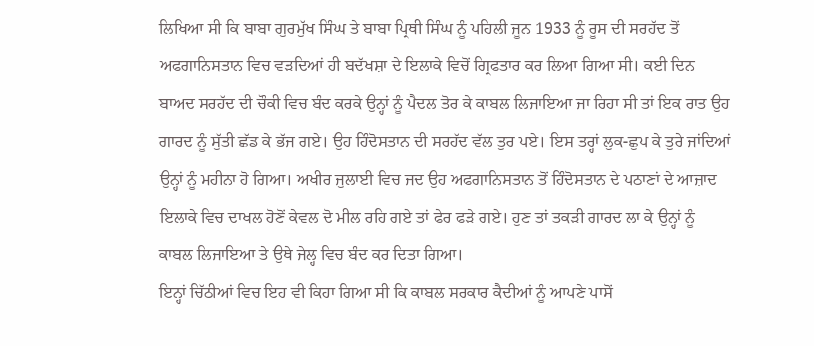ਲਿਖਿਆ ਸੀ ਕਿ ਬਾਬਾ ਗੁਰਮੁੱਖ ਸਿੰਘ ਤੇ ਬਾਬਾ ਪ੍ਰਿਥੀ ਸਿੰਘ ਨੂੰ ਪਹਿਲੀ ਜੂਨ 1933 ਨੂੰ ਰੂਸ ਦੀ ਸਰਹੱਦ ਤੋਂ ਅਫਗਾਨਿਸਤਾਨ ਵਿਚ ਵੜਦਿਆਂ ਹੀ ਬਦੱਖਸ਼ਾ ਦੇ ਇਲਾਕੇ ਵਿਚੋਂ ਗ੍ਰਿਫਤਾਰ ਕਰ ਲਿਆ ਗਿਆ ਸੀ। ਕਈ ਦਿਨ ਬਾਅਦ ਸਰਹੱਦ ਦੀ ਚੌਕੀ ਵਿਚ ਬੰਦ ਕਰਕੇ ਉਨ੍ਹਾਂ ਨੂੰ ਪੈਦਲ ਤੋਰ ਕੇ ਕਾਬਲ ਲਿਜਾਇਆ ਜਾ ਰਿਹਾ ਸੀ ਤਾਂ ਇਕ ਰਾਤ ਉਹ ਗਾਰਦ ਨੂੰ ਸੁੱਤੀ ਛੱਡ ਕੇ ਭੱਜ ਗਏ। ਉਹ ਹਿੰਦੋਸਤਾਨ ਦੀ ਸਰਹੱਦ ਵੱਲ ਤੁਰ ਪਏ। ਇਸ ਤਰ੍ਹਾਂ ਲੁਕ-ਛੁਪ ਕੇ ਤੁਰੇ ਜਾਂਦਿਆਂ ਉਨ੍ਹਾਂ ਨੂੰ ਮਹੀਨਾ ਹੋ ਗਿਆ। ਅਖੀਰ ਜੁਲਾਈ ਵਿਚ ਜਦ ਉਹ ਅਫਗਾਨਿਸਤਾਨ ਤੋਂ ਹਿੰਦੋਸਤਾਨ ਦੇ ਪਠਾਣਾਂ ਦੇ ਆਜ਼ਾਦ ਇਲਾਕੇ ਵਿਚ ਦਾਖਲ ਹੋਣੋਂ ਕੇਵਲ ਦੋ ਮੀਲ ਰਹਿ ਗਏ ਤਾਂ ਫੇਰ ਫੜੇ ਗਏ। ਹੁਣ ਤਾਂ ਤਕੜੀ ਗਾਰਦ ਲਾ ਕੇ ਉਨ੍ਹਾਂ ਨੂੰ ਕਾਬਲ ਲਿਜਾਇਆ ਤੇ ਉਥੇ ਜੇਲ੍ਹ ਵਿਚ ਬੰਦ ਕਰ ਦਿਤਾ ਗਿਆ।
ਇਨ੍ਹਾਂ ਚਿੱਠੀਆਂ ਵਿਚ ਇਹ ਵੀ ਕਿਹਾ ਗਿਆ ਸੀ ਕਿ ਕਾਬਲ ਸਰਕਾਰ ਕੈਦੀਆਂ ਨੂੰ ਆਪਣੇ ਪਾਸੋਂ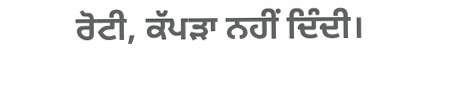ਰੋਟੀ, ਕੱਪੜਾ ਨਹੀਂ ਦਿੰਦੀ।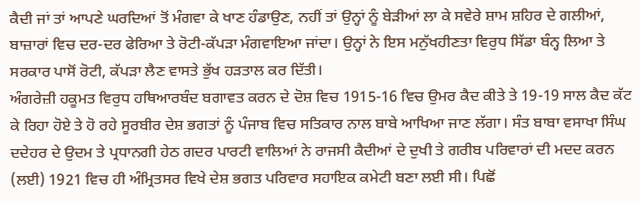ਕੈਦੀ ਜਾਂ ਤਾਂ ਆਪਣੇ ਘਰਦਿਆਂ ਤੋਂ ਮੰਗਵਾ ਕੇ ਖਾਣ ਹੰਡਾਉਣ, ਨਹੀਂ ਤਾਂ ਉਨ੍ਹਾਂ ਨੂੰ ਬੇੜੀਆਂ ਲਾ ਕੇ ਸਵੇਰੇ ਸ਼ਾਮ ਸ਼ਹਿਰ ਦੇ ਗਲੀਆਂ, ਬਾਜ਼ਾਰਾਂ ਵਿਚ ਦਰ-ਦਰ ਫੇਰਿਆ ਤੇ ਰੋਟੀ-ਕੱਪੜਾ ਮੰਗਵਾਇਆ ਜਾਂਦਾ। ਉਨ੍ਹਾਂ ਨੇ ਇਸ ਮਨੁੱਖਹੀਣਤਾ ਵਿਰੁਧ ਸਿੱਡਾ ਬੰਨ੍ਹ ਲਿਆ ਤੇ ਸਰਕਾਰ ਪਾਸੋਂ ਰੋਟੀ, ਕੱਪੜਾ ਲੈਣ ਵਾਸਤੇ ਭੁੱਖ ਹੜਤਾਲ ਕਰ ਦਿੱਤੀ।
ਅੰਗਰੇਜ਼ੀ ਹਕੂਮਤ ਵਿਰੁਧ ਹਥਿਆਰਬੰਦ ਬਗਾਵਤ ਕਰਨ ਦੇ ਦੋਸ਼ ਵਿਚ 1915-16 ਵਿਚ ਉਮਰ ਕੈਦ ਕੀਤੇ ਤੇ 19-19 ਸਾਲ ਕੈਦ ਕੱਟ ਕੇ ਰਿਹਾ ਹੋਏ ਤੇ ਹੋ ਰਹੇ ਸੂਰਬੀਰ ਦੇਸ਼ ਭਗਤਾਂ ਨੂੰ ਪੰਜਾਬ ਵਿਚ ਸਤਿਕਾਰ ਨਾਲ ਬਾਬੇ ਆਖਿਆ ਜਾਣ ਲੱਗਾ। ਸੰਤ ਬਾਬਾ ਵਸਾਖਾ ਸਿੰਘ ਦਦੇਹਰ ਦੇ ਉਦਮ ਤੇ ਪ੍ਰਧਾਨਗੀ ਹੇਠ ਗਦਰ ਪਾਰਟੀ ਵਾਲਿਆਂ ਨੇ ਰਾਜਸੀ ਕੈਦੀਆਂ ਦੇ ਦੁਖੀ ਤੇ ਗਰੀਬ ਪਰਿਵਾਰਾਂ ਦੀ ਮਦਦ ਕਰਨ (ਲਈ) 1921 ਵਿਚ ਹੀ ਅੰਮ੍ਰਿਤਸਰ ਵਿਖੇ ਦੇਸ਼ ਭਗਤ ਪਰਿਵਾਰ ਸਹਾਇਕ ਕਮੇਟੀ ਬਣਾ ਲਈ ਸੀ। ਪਿਛੋਂ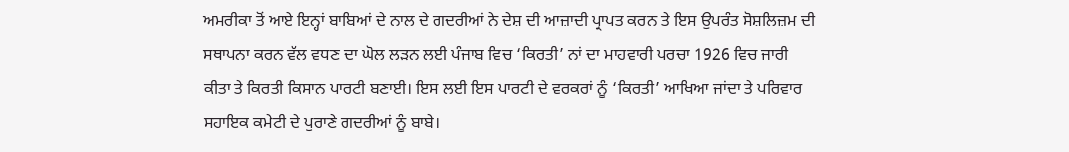ਅਮਰੀਕਾ ਤੋਂ ਆਏ ਇਨ੍ਹਾਂ ਬਾਬਿਆਂ ਦੇ ਨਾਲ ਦੇ ਗਦਰੀਆਂ ਨੇ ਦੇਸ਼ ਦੀ ਆਜ਼ਾਦੀ ਪ੍ਰਾਪਤ ਕਰਨ ਤੇ ਇਸ ਉਪਰੰਤ ਸੋਸ਼ਲਿਜ਼ਮ ਦੀ ਸਥਾਪਨਾ ਕਰਨ ਵੱਲ ਵਧਣ ਦਾ ਘੋਲ ਲੜਨ ਲਈ ਪੰਜਾਬ ਵਿਚ ‘ਕਿਰਤੀ’ ਨਾਂ ਦਾ ਮਾਹਵਾਰੀ ਪਰਚਾ 1926 ਵਿਚ ਜਾਰੀ ਕੀਤਾ ਤੇ ਕਿਰਤੀ ਕਿਸਾਨ ਪਾਰਟੀ ਬਣਾਈ। ਇਸ ਲਈ ਇਸ ਪਾਰਟੀ ਦੇ ਵਰਕਰਾਂ ਨੂੰ ‘ਕਿਰਤੀ’ ਆਖਿਆ ਜਾਂਦਾ ਤੇ ਪਰਿਵਾਰ ਸਹਾਇਕ ਕਮੇਟੀ ਦੇ ਪੁਰਾਣੇ ਗਦਰੀਆਂ ਨੂੰ ਬਾਬੇ।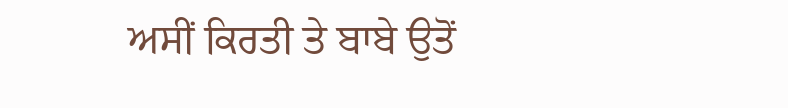ਅਸੀਂ ਕਿਰਤੀ ਤੇ ਬਾਬੇ ਉਤੋਂ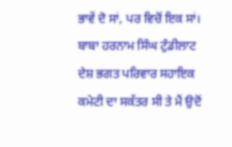ਭਾਵੇਂ ਦੋ ਸਾਂ, ਪਰ ਵਿਚੋਂ ਇਕ ਸਾਂ।
ਬਾਬਾ ਹਰਨਾਮ ਸਿੰਘ ਟੁੰਡੀਲਾਟ ਦੇਸ਼ ਭਗਤ ਪਰਿਵਾਰ ਸਹਾਇਕ ਕਮੇਟੀ ਦਾ ਸਕੱਤਰ ਸੀ ਤੇ ਮੈਂ ਉਦੋਂ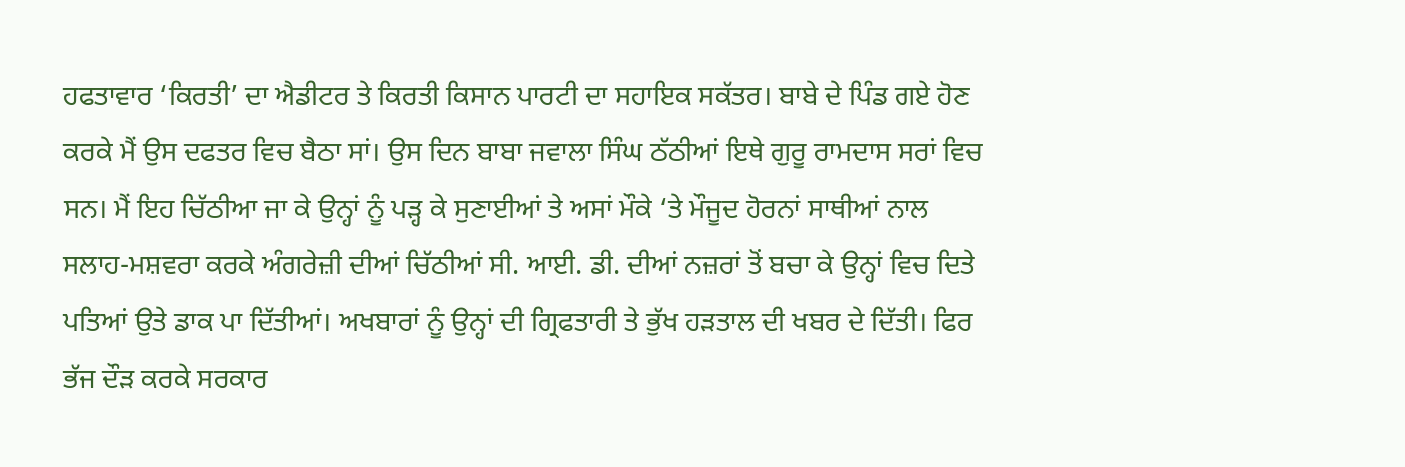ਹਫਤਾਵਾਰ ‘ਕਿਰਤੀ’ ਦਾ ਐਡੀਟਰ ਤੇ ਕਿਰਤੀ ਕਿਸਾਨ ਪਾਰਟੀ ਦਾ ਸਹਾਇਕ ਸਕੱਤਰ। ਬਾਬੇ ਦੇ ਪਿੰਡ ਗਏ ਹੋਣ ਕਰਕੇ ਮੈਂ ਉਸ ਦਫਤਰ ਵਿਚ ਬੈਠਾ ਸਾਂ। ਉਸ ਦਿਨ ਬਾਬਾ ਜਵਾਲਾ ਸਿੰਘ ਠੱਠੀਆਂ ਇਥੇ ਗੁਰੂ ਰਾਮਦਾਸ ਸਰਾਂ ਵਿਚ ਸਨ। ਮੈਂ ਇਹ ਚਿੱਠੀਆ ਜਾ ਕੇ ਉਨ੍ਹਾਂ ਨੂੰ ਪੜ੍ਹ ਕੇ ਸੁਣਾਈਆਂ ਤੇ ਅਸਾਂ ਮੌਕੇ ‘ਤੇ ਮੌਜੂਦ ਹੋਰਨਾਂ ਸਾਥੀਆਂ ਨਾਲ ਸਲਾਹ-ਮਸ਼ਵਰਾ ਕਰਕੇ ਅੰਗਰੇਜ਼ੀ ਦੀਆਂ ਚਿੱਠੀਆਂ ਸੀ. ਆਈ. ਡੀ. ਦੀਆਂ ਨਜ਼ਰਾਂ ਤੋਂ ਬਚਾ ਕੇ ਉਨ੍ਹਾਂ ਵਿਚ ਦਿਤੇ ਪਤਿਆਂ ਉਤੇ ਡਾਕ ਪਾ ਦਿੱਤੀਆਂ। ਅਖਬਾਰਾਂ ਨੂੰ ਉਨ੍ਹਾਂ ਦੀ ਗ੍ਰਿਫਤਾਰੀ ਤੇ ਭੁੱਖ ਹੜਤਾਲ ਦੀ ਖਬਰ ਦੇ ਦਿੱਤੀ। ਫਿਰ ਭੱਜ ਦੌੜ ਕਰਕੇ ਸਰਕਾਰ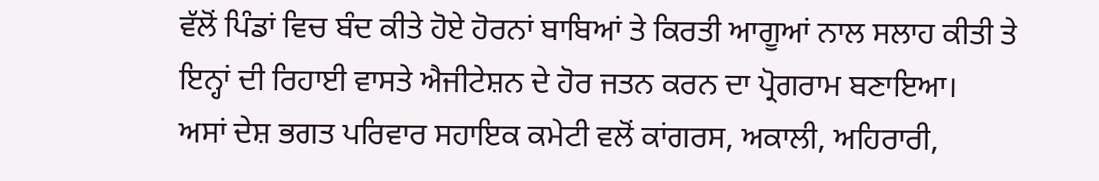ਵੱਲੋਂ ਪਿੰਡਾਂ ਵਿਚ ਬੰਦ ਕੀਤੇ ਹੋਏ ਹੋਰਨਾਂ ਬਾਬਿਆਂ ਤੇ ਕਿਰਤੀ ਆਗੂਆਂ ਨਾਲ ਸਲਾਹ ਕੀਤੀ ਤੇ ਇਨ੍ਹਾਂ ਦੀ ਰਿਹਾਈ ਵਾਸਤੇ ਐਜੀਟੇਸ਼ਨ ਦੇ ਹੋਰ ਜਤਨ ਕਰਨ ਦਾ ਪ੍ਰੋਗਰਾਮ ਬਣਾਇਆ।
ਅਸਾਂ ਦੇਸ਼ ਭਗਤ ਪਰਿਵਾਰ ਸਹਾਇਕ ਕਮੇਟੀ ਵਲੋਂ ਕਾਂਗਰਸ, ਅਕਾਲੀ, ਅਹਿਰਾਰੀ,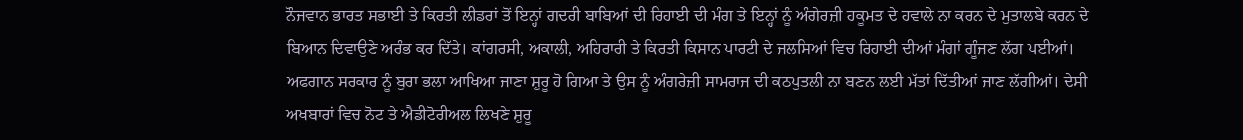ਨੌਜਵਾਨ ਭਾਰਤ ਸਭਾਈ ਤੇ ਕਿਰਤੀ ਲੀਡਰਾਂ ਤੋਂ ਇਨ੍ਹਾਂ ਗਦਰੀ ਬਾਬਿਆਂ ਦੀ ਰਿਹਾਈ ਦੀ ਮੰਗ ਤੇ ਇਨ੍ਹਾਂ ਨੂੰ ਅੰਗੇਰਜ਼ੀ ਹਕੂਮਤ ਦੇ ਹਵਾਲੇ ਨਾ ਕਰਨ ਦੇ ਮੁਤਾਲਬੇ ਕਰਨ ਦੇ ਬਿਆਨ ਦਿਵਾਉਣੇ ਅਰੰਭ ਕਰ ਦਿੱਤੇ। ਕਾਂਗਰਸੀ, ਅਕਾਲੀ, ਅਹਿਰਾਰੀ ਤੇ ਕਿਰਤੀ ਕਿਸਾਨ ਪਾਰਟੀ ਦੇ ਜਲਸਿਆਂ ਵਿਚ ਰਿਹਾਈ ਦੀਆਂ ਮੰਗਾਂ ਗੂੰਜਣ ਲੱਗ ਪਈਆਂ। ਅਫਗਾਨ ਸਰਕਾਰ ਨੂੰ ਬੁਰਾ ਭਲਾ ਆਖਿਆ ਜਾਣਾ ਸ਼ੁਰੂ ਹੋ ਗਿਆ ਤੇ ਉਸ ਨੂੰ ਅੰਗਰੇਜ਼ੀ ਸਾਮਰਾਜ ਦੀ ਕਠਪੁਤਲੀ ਨਾ ਬਣਨ ਲਈ ਮੱਤਾਂ ਦਿੱਤੀਆਂ ਜਾਣ ਲੱਗੀਆਂ। ਦੇਸੀ ਅਖਬਾਰਾਂ ਵਿਚ ਨੋਟ ਤੇ ਐਡੀਟੋਰੀਅਲ ਲਿਖਣੇ ਸ਼ੁਰੂ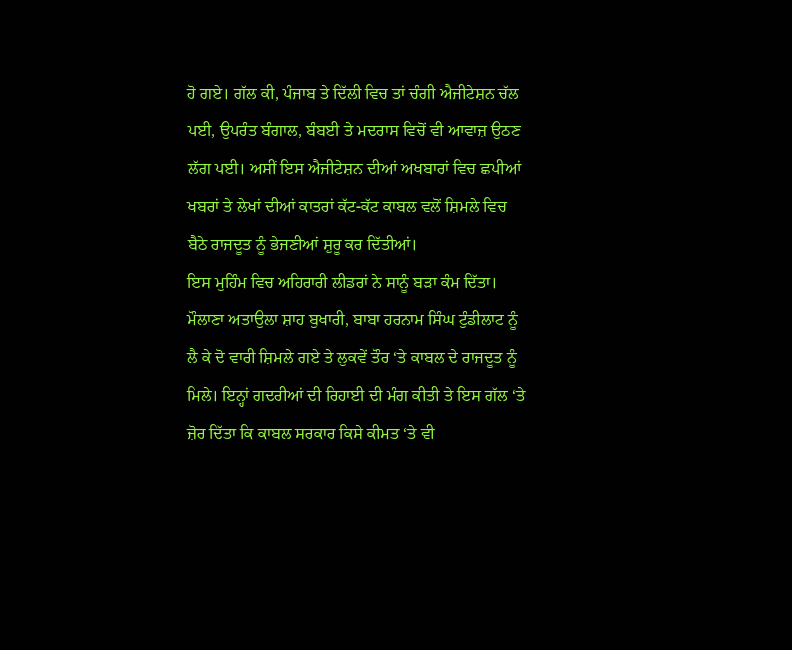ਹੋ ਗਏ। ਗੱਲ ਕੀ, ਪੰਜਾਬ ਤੇ ਦਿੱਲੀ ਵਿਚ ਤਾਂ ਚੰਗੀ ਐਜੀਟੇਸ਼ਨ ਚੱਲ ਪਈ, ਉਪਰੰਤ ਬੰਗਾਲ, ਬੰਬਈ ਤੇ ਮਦਰਾਸ ਵਿਚੋਂ ਵੀ ਆਵਾਜ਼ ਉਠਣ ਲੱਗ ਪਈ। ਅਸੀਂ ਇਸ ਐਜੀਟੇਸ਼ਨ ਦੀਆਂ ਅਖਬਾਰਾਂ ਵਿਚ ਛਪੀਆਂ ਖਬਰਾਂ ਤੇ ਲੇਖਾਂ ਦੀਆਂ ਕਾਤਰਾਂ ਕੱਟ-ਕੱਟ ਕਾਬਲ ਵਲੋਂ ਸ਼ਿਮਲੇ ਵਿਚ ਬੈਠੇ ਰਾਜਦੂਤ ਨੂੰ ਭੇਜਣੀਆਂ ਸ਼ੁਰੂ ਕਰ ਦਿੱਤੀਆਂ।
ਇਸ ਮੁਹਿੰਮ ਵਿਚ ਅਹਿਰਾਰੀ ਲੀਡਰਾਂ ਨੇ ਸਾਨੂੰ ਬੜਾ ਕੰਮ ਦਿੱਤਾ। ਮੌਲਾਣਾ ਅਤਾਉਲਾ ਸ਼ਾਹ ਬੁਖਾਰੀ, ਬਾਬਾ ਹਰਨਾਮ ਸਿੰਘ ਟੁੰਡੀਲਾਟ ਨੂੰ ਲੈ ਕੇ ਦੋ ਵਾਰੀ ਸ਼ਿਮਲੇ ਗਏ ਤੇ ਲੁਕਵੇਂ ਤੌਰ ‘ਤੇ ਕਾਬਲ ਦੇ ਰਾਜਦੂਤ ਨੂੰ ਮਿਲੇ। ਇਨ੍ਹਾਂ ਗਦਰੀਆਂ ਦੀ ਰਿਹਾਈ ਦੀ ਮੰਗ ਕੀਤੀ ਤੇ ਇਸ ਗੱਲ ‘ਤੇ ਜ਼ੋਰ ਦਿੱਤਾ ਕਿ ਕਾਬਲ ਸਰਕਾਰ ਕਿਸੇ ਕੀਮਤ ‘ਤੇ ਵੀ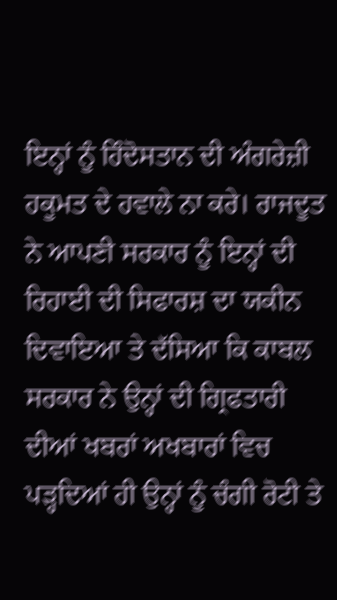ਇਨ੍ਹਾਂ ਨੂੰ ਹਿੰਦੋਸਤਾਨ ਦੀ ਅੰਗਰੇਜ਼ੀ ਹਕੂਮਤ ਦੇ ਹਵਾਲੇ ਨਾ ਕਰੇ। ਰਾਜਦੂਤ ਨੇ ਆਪਣੀ ਸਰਕਾਰ ਨੂੰ ਇਨ੍ਹਾਂ ਦੀ ਰਿਹਾਈ ਦੀ ਸਿਫਾਰਸ਼ ਦਾ ਯਕੀਨ ਦਿਵਾਇਆ ਤੇ ਦੱਸਿਆ ਕਿ ਕਾਬਲ ਸਰਕਾਰ ਨੇ ਉਨ੍ਹਾਂ ਦੀ ਗ੍ਰਿਫਤਾਰੀ ਦੀਆਂ ਖਬਰਾਂ ਅਖਬਾਰਾਂ ਵਿਚ ਪੜ੍ਹਦਿਆਂ ਹੀ ਉਨ੍ਹਾਂ ਨੂੰ ਚੰਗੀ ਰੋਟੀ ਤੇ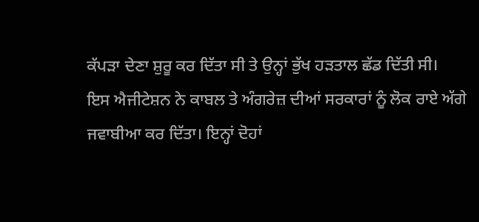ਕੱਪੜਾ ਦੇਣਾ ਸ਼ੁਰੂ ਕਰ ਦਿੱਤਾ ਸੀ ਤੇ ਉਨ੍ਹਾਂ ਭੁੱਖ ਹੜਤਾਲ ਛੱਡ ਦਿੱਤੀ ਸੀ।
ਇਸ ਐਜੀਟੇਸ਼ਨ ਨੇ ਕਾਬਲ ਤੇ ਅੰਗਰੇਜ਼ ਦੀਆਂ ਸਰਕਾਰਾਂ ਨੂੰ ਲੋਕ ਰਾਏ ਅੱਗੇ ਜਵਾਬੀਆ ਕਰ ਦਿੱਤਾ। ਇਨ੍ਹਾਂ ਦੋਹਾਂ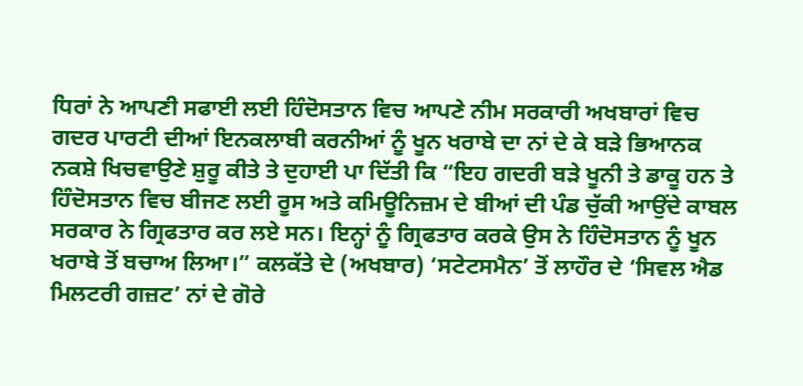ਧਿਰਾਂ ਨੇ ਆਪਣੀ ਸਫਾਈ ਲਈ ਹਿੰਦੋਸਤਾਨ ਵਿਚ ਆਪਣੇ ਨੀਮ ਸਰਕਾਰੀ ਅਖਬਾਰਾਂ ਵਿਚ ਗਦਰ ਪਾਰਟੀ ਦੀਆਂ ਇਨਕਲਾਬੀ ਕਰਨੀਆਂ ਨੂੰ ਖੂਨ ਖਰਾਬੇ ਦਾ ਨਾਂ ਦੇ ਕੇ ਬੜੇ ਭਿਆਨਕ ਨਕਸ਼ੇ ਖਿਚਵਾਉਣੇ ਸ਼ੁਰੂ ਕੀਤੇ ਤੇ ਦੁਹਾਈ ਪਾ ਦਿੱਤੀ ਕਿ “ਇਹ ਗਦਰੀ ਬੜੇ ਖੂਨੀ ਤੇ ਡਾਕੂ ਹਨ ਤੇ ਹਿੰਦੋਸਤਾਨ ਵਿਚ ਬੀਜਣ ਲਈ ਰੂਸ ਅਤੇ ਕਮਿਊਨਿਜ਼ਮ ਦੇ ਬੀਆਂ ਦੀ ਪੰਡ ਚੁੱਕੀ ਆਉਂਦੇ ਕਾਬਲ ਸਰਕਾਰ ਨੇ ਗ੍ਰਿਫਤਾਰ ਕਰ ਲਏ ਸਨ। ਇਨ੍ਹਾਂ ਨੂੰ ਗ੍ਰਿਫਤਾਰ ਕਰਕੇ ਉਸ ਨੇ ਹਿੰਦੋਸਤਾਨ ਨੂੰ ਖੂਨ ਖਰਾਬੇ ਤੋਂ ਬਚਾਅ ਲਿਆ।” ਕਲਕੱਤੇ ਦੇ (ਅਖਬਾਰ) ‘ਸਟੇਟਸਮੈਨ’ ਤੋਂ ਲਾਹੌਰ ਦੇ ‘ਸਿਵਲ ਐਡ ਮਿਲਟਰੀ ਗਜ਼ਟ’ ਨਾਂ ਦੇ ਗੋਰੇ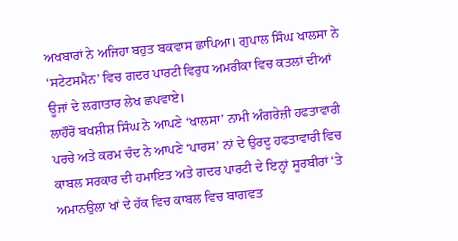ਅਖਬਾਰਾਂ ਨੇ ਅਜਿਹਾ ਬਹੁਤ ਬਕਵਾਸ ਛਾਪਿਆ। ਗੁਪਾਲ ਸਿੰਘ ਖਾਲਸਾ ਨੇ ‘ਸਟੇਟਸਮੈਨ’ ਵਿਚ ਗਦਰ ਪਾਰਟੀ ਵਿਰੁਧ ਅਮਰੀਕਾ ਵਿਚ ਕਤਲਾਂ ਦੀਆਂ ਊਜਾਂ ਦੇ ਲਗਾਤਾਰ ਲੇਖ ਛਪਵਾਏ।
ਲਾਹੌਰੋਂ ਬਖਸ਼ੀਸ਼ ਸਿੰਘ ਨੇ ਆਪਣੇ ‘ਖਾਲਸਾ’ ਨਾਮੀ ਅੰਗਰੇਜ਼ੀ ਹਫਤਾਵਾਰੀ ਪਰਚੇ ਅਤੇ ਕਰਮ ਚੰਦ ਨੇ ਆਪਣੇ ‘ਪਾਰਸ’ ਨਾਂ ਦੇ ਉਰਦੂ ਹਫਤਾਵਾਰੀ ਵਿਚ ਕਾਬਲ ਸਰਕਾਰ ਦੀ ਹਮਾਇਤ ਅਤੇ ਗਦਰ ਪਾਰਟੀ ਦੇ ਇਨ੍ਹਾਂ ਸੂਰਬੀਰਾਂ ‘ਤੇ ਅਮਾਨਉਲਾ ਖਾਂ ਦੇ ਹੱਕ ਵਿਚ ਕਾਬਲ ਵਿਚ ਬਾਗਵਤ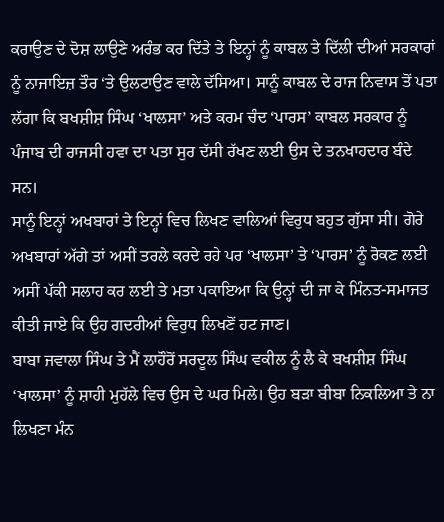ਕਰਾਉਣ ਦੇ ਦੋਸ਼ ਲਾਉਣੇ ਅਰੰਭ ਕਰ ਦਿੱਤੇ ਤੇ ਇਨ੍ਹਾਂ ਨੂੰ ਕਾਬਲ ਤੇ ਦਿੱਲੀ ਦੀਆਂ ਸਰਕਾਰਾਂ ਨੂੰ ਨਾਜਾਇਜ਼ ਤੌਰ ‘ਤੇ ਉਲਟਾਉਣ ਵਾਲੇ ਦੱਸਿਆ। ਸਾਨੂੰ ਕਾਬਲ ਦੇ ਰਾਜ ਨਿਵਾਸ ਤੋਂ ਪਤਾ ਲੱਗਾ ਕਿ ਬਖਸ਼ੀਸ਼ ਸਿੰਘ ‘ਖਾਲਸਾ’ ਅਤੇ ਕਰਮ ਚੰਦ ‘ਪਾਰਸ’ ਕਾਬਲ ਸਰਕਾਰ ਨੂੰ ਪੰਜਾਬ ਦੀ ਰਾਜਸੀ ਹਵਾ ਦਾ ਪਤਾ ਸੁਰ ਦੱਸੀ ਰੱਖਣ ਲਈ ਉਸ ਦੇ ਤਨਖਾਹਦਾਰ ਬੰਦੇ ਸਨ।
ਸਾਨੂੰ ਇਨ੍ਹਾਂ ਅਖਬਾਰਾਂ ਤੇ ਇਨ੍ਹਾਂ ਵਿਚ ਲਿਖਣ ਵਾਲਿਆਂ ਵਿਰੁਧ ਬਹੁਤ ਗੁੱਸਾ ਸੀ। ਗੋਰੇ ਅਖਬਾਰਾਂ ਅੱਗੇ ਤਾਂ ਅਸੀਂ ਤਰਲੇ ਕਰਦੇ ਰਹੇ ਪਰ ‘ਖਾਲਸਾ’ ਤੇ ‘ਪਾਰਸ’ ਨੂੰ ਰੋਕਣ ਲਈ ਅਸੀਂ ਪੱਕੀ ਸਲਾਹ ਕਰ ਲਈ ਤੇ ਮਤਾ ਪਕਾਇਆ ਕਿ ਉਨ੍ਹਾਂ ਦੀ ਜਾ ਕੇ ਮਿੰਨਤ-ਸਮਾਜਤ ਕੀਤੀ ਜਾਏ ਕਿ ਉਹ ਗਦਰੀਆਂ ਵਿਰੁਧ ਲਿਖਣੋਂ ਹਟ ਜਾਣ।
ਬਾਬਾ ਜਵਾਲਾ ਸਿੰਘ ਤੇ ਮੈਂ ਲਾਹੌਰੋਂ ਸਰਦੂਲ ਸਿੰਘ ਵਕੀਲ ਨੂੰ ਲੈ ਕੇ ਬਖਸ਼ੀਸ਼ ਸਿੰਘ ‘ਖਾਲਸਾ’ ਨੂੰ ਸ਼ਾਹੀ ਮੁਹੱਲੇ ਵਿਚ ਉਸ ਦੇ ਘਰ ਮਿਲੇ। ਉਹ ਬੜਾ ਬੀਬਾ ਨਿਕਲਿਆ ਤੇ ਨਾ ਲਿਖਣਾ ਮੰਨ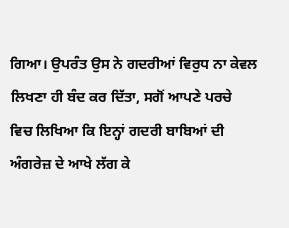ਗਿਆ। ਉਪਰੰਤ ਉਸ ਨੇ ਗਦਰੀਆਂ ਵਿਰੁਧ ਨਾ ਕੇਵਲ ਲਿਖਣਾ ਹੀ ਬੰਦ ਕਰ ਦਿੱਤਾ, ਸਗੋਂ ਆਪਣੇ ਪਰਚੇ ਵਿਚ ਲਿਖਿਆ ਕਿ ਇਨ੍ਹਾਂ ਗਦਰੀ ਬਾਬਿਆਂ ਦੀ ਅੰਗਰੇਜ਼ ਦੇ ਆਖੇ ਲੱਗ ਕੇ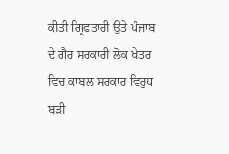ਕੀਤੀ ਗ੍ਰਿਫਤਾਰੀ ਉਤੇ ਪੰਜਾਬ ਦੇ ਗੈਰ ਸਰਕਾਰੀ ਲੋਕ ਖੇਤਰ ਵਿਚ ਕਾਬਲ ਸਰਕਾਰ ਵਿਰੁਧ ਬੜੀ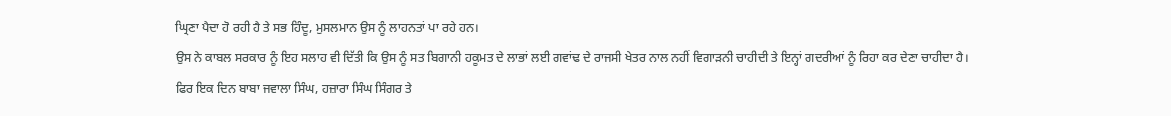ਘ੍ਰਿਣਾ ਪੈਦਾ ਹੋ ਰਹੀ ਹੈ ਤੇ ਸਭ ਹਿੰਦੂ, ਮੁਸਲਮਾਨ ਉਸ ਨੂੰ ਲਾਹਨਤਾਂ ਪਾ ਰਹੇ ਹਨ।
ਉਸ ਨੇ ਕਾਬਲ ਸਰਕਾਰ ਨੂੰ ਇਹ ਸਲਾਹ ਵੀ ਦਿੱਤੀ ਕਿ ਉਸ ਨੂੰ ਸਤ ਬਿਗਾਨੀ ਹਕੂਮਤ ਦੇ ਲਾਭਾਂ ਲਈ ਗਵਾਂਢ ਦੇ ਰਾਜਸੀ ਖੇਤਰ ਨਾਲ ਨਹੀਂ ਵਿਗਾੜਨੀ ਚਾਹੀਦੀ ਤੇ ਇਨ੍ਹਾਂ ਗਦਰੀਆਂ ਨੂੰ ਰਿਹਾ ਕਰ ਦੇਣਾ ਚਾਹੀਦਾ ਹੈ।
ਫਿਰ ਇਕ ਦਿਨ ਬਾਬਾ ਜਵਾਲਾ ਸਿੰਘ, ਹਜ਼ਾਰਾ ਸਿੰਘ ਸਿੰਗਰ ਤੇ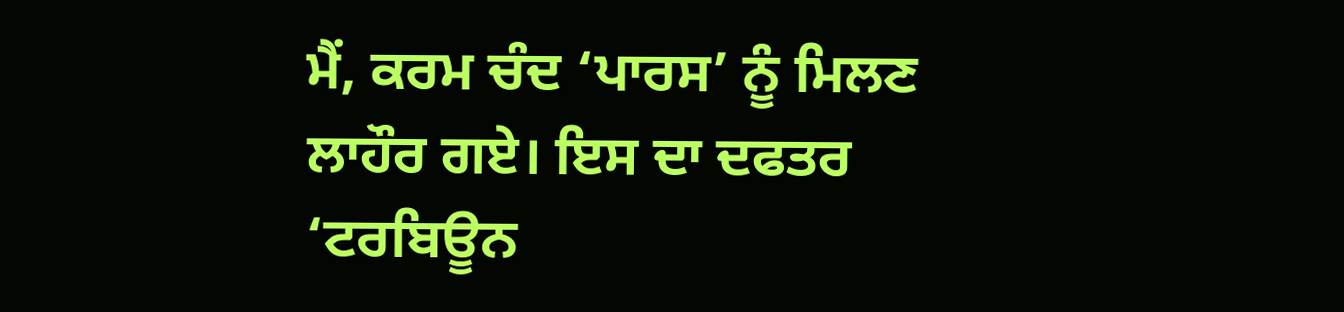ਮੈਂ, ਕਰਮ ਚੰਦ ‘ਪਾਰਸ’ ਨੂੰ ਮਿਲਣ ਲਾਹੌਰ ਗਏ। ਇਸ ਦਾ ਦਫਤਰ ‘ਟਰਬਿਊਨ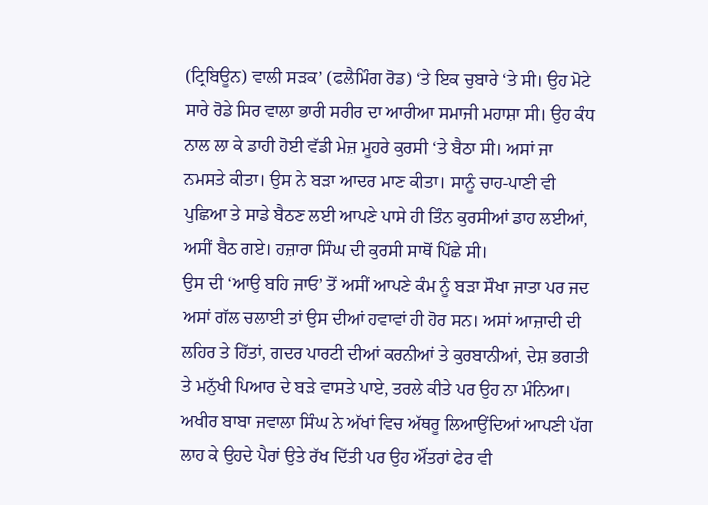(ਟ੍ਰਿਬਿਊਨ) ਵਾਲੀ ਸੜਕ’ (ਫਲੈਮਿੰਗ ਰੋਡ) ‘ਤੇ ਇਕ ਚੁਬਾਰੇ ‘ਤੇ ਸੀ। ਉਹ ਮੋਟੇ ਸਾਰੇ ਰੋਡੇ ਸਿਰ ਵਾਲਾ ਭਾਰੀ ਸਰੀਰ ਦਾ ਆਰੀਆ ਸਮਾਜੀ ਮਹਾਸ਼ਾ ਸੀ। ਉਹ ਕੰਧ ਨਾਲ ਲਾ ਕੇ ਡਾਹੀ ਹੋਈ ਵੱਡੀ ਮੇਜ਼ ਮੂਹਰੇ ਕੁਰਸੀ ‘ਤੇ ਬੈਠਾ ਸੀ। ਅਸਾਂ ਜਾ ਨਮਸਤੇ ਕੀਤਾ। ਉਸ ਨੇ ਬੜਾ ਆਦਰ ਮਾਣ ਕੀਤਾ। ਸਾਨੂੰ ਚਾਹ-ਪਾਣੀ ਵੀ ਪੁਛਿਆ ਤੇ ਸਾਡੇ ਬੈਠਣ ਲਈ ਆਪਣੇ ਪਾਸੇ ਹੀ ਤਿੰਨ ਕੁਰਸੀਆਂ ਡਾਹ ਲਈਆਂ, ਅਸੀਂ ਬੈਠ ਗਏ। ਹਜ਼ਾਰਾ ਸਿੰਘ ਦੀ ਕੁਰਸੀ ਸਾਥੋਂ ਪਿੱਛੇ ਸੀ।
ਉਸ ਦੀ ‘ਆਉ ਬਹਿ ਜਾਓ’ ਤੋਂ ਅਸੀਂ ਆਪਣੇ ਕੰਮ ਨੂੰ ਬੜਾ ਸੌਖਾ ਜਾਤਾ ਪਰ ਜਦ ਅਸਾਂ ਗੱਲ ਚਲਾਈ ਤਾਂ ਉਸ ਦੀਆਂ ਹਵਾਵਾਂ ਹੀ ਹੋਰ ਸਨ। ਅਸਾਂ ਆਜ਼ਾਦੀ ਦੀ ਲਹਿਰ ਤੇ ਹਿੱਤਾਂ, ਗਦਰ ਪਾਰਟੀ ਦੀਆਂ ਕਰਨੀਆਂ ਤੇ ਕੁਰਬਾਨੀਆਂ, ਦੇਸ਼ ਭਗਤੀ ਤੇ ਮਨੁੱਖੀ ਪਿਆਰ ਦੇ ਬੜੇ ਵਾਸਤੇ ਪਾਏ, ਤਰਲੇ ਕੀਤੇ ਪਰ ਉਹ ਨਾ ਮੰਨਿਆ। ਅਖੀਰ ਬਾਬਾ ਜਵਾਲਾ ਸਿੰਘ ਨੇ ਅੱਖਾਂ ਵਿਚ ਅੱਥਰੂ ਲਿਆਉਂਦਿਆਂ ਆਪਣੀ ਪੱਗ ਲਾਹ ਕੇ ਉਹਦੇ ਪੈਰਾਂ ਉਤੇ ਰੱਖ ਦਿੱਤੀ ਪਰ ਉਹ ਔਂਤਰਾਂ ਫੇਰ ਵੀ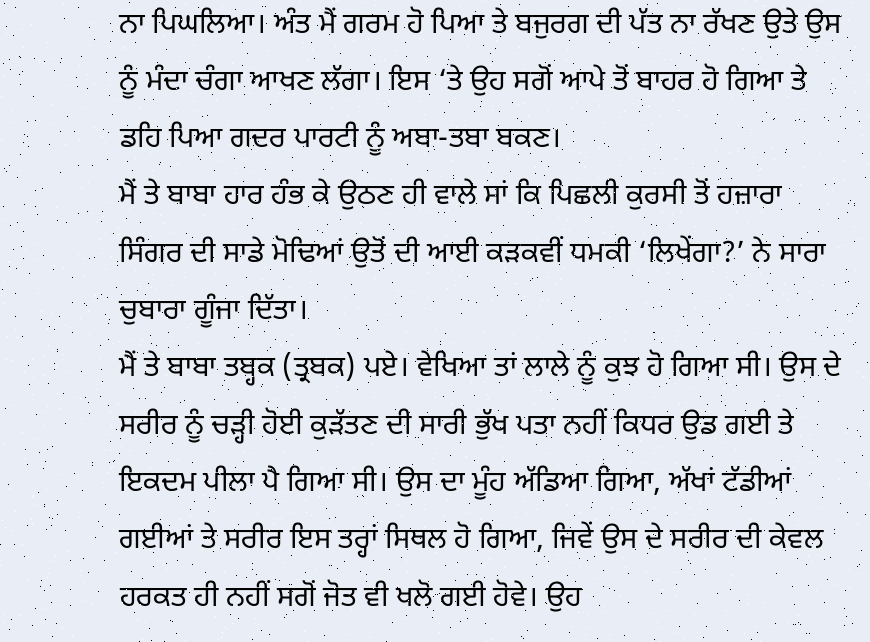ਨਾ ਪਿਘਲਿਆ। ਅੰਤ ਮੈਂ ਗਰਮ ਹੋ ਪਿਆ ਤੇ ਬਜੁਰਗ ਦੀ ਪੱਤ ਨਾ ਰੱਖਣ ਉਤੇ ਉਸ ਨੂੰ ਮੰਦਾ ਚੰਗਾ ਆਖਣ ਲੱਗਾ। ਇਸ ‘ਤੇ ਉਹ ਸਗੋਂ ਆਪੇ ਤੋਂ ਬਾਹਰ ਹੋ ਗਿਆ ਤੇ ਡਹਿ ਪਿਆ ਗਦਰ ਪਾਰਟੀ ਨੂੰ ਅਬਾ-ਤਬਾ ਬਕਣ।
ਮੈਂ ਤੇ ਬਾਬਾ ਹਾਰ ਹੰਭ ਕੇ ਉਠਣ ਹੀ ਵਾਲੇ ਸਾਂ ਕਿ ਪਿਛਲੀ ਕੁਰਸੀ ਤੋਂ ਹਜ਼ਾਰਾ ਸਿੰਗਰ ਦੀ ਸਾਡੇ ਮੋਢਿਆਂ ਉਤੋਂ ਦੀ ਆਈ ਕੜਕਵੀਂ ਧਮਕੀ ‘ਲਿਖੇਂਗਾ?’ ਨੇ ਸਾਰਾ ਚੁਬਾਰਾ ਗੂੰਜਾ ਦਿੱਤਾ।
ਮੈਂ ਤੇ ਬਾਬਾ ਤਬ੍ਹਕ (ਤ੍ਰਬਕ) ਪਏ। ਵੇਖਿਆ ਤਾਂ ਲਾਲੇ ਨੂੰ ਕੁਝ ਹੋ ਗਿਆ ਸੀ। ਉਸ ਦੇ ਸਰੀਰ ਨੂੰ ਚੜ੍ਹੀ ਹੋਈ ਕੁੜੱਤਣ ਦੀ ਸਾਰੀ ਭੁੱਖ ਪਤਾ ਨਹੀਂ ਕਿਧਰ ਉਡ ਗਈ ਤੇ ਇਕਦਮ ਪੀਲਾ ਪੈ ਗਿਆ ਸੀ। ਉਸ ਦਾ ਮੂੰਹ ਅੱਡਿਆ ਗਿਆ, ਅੱਖਾਂ ਟੱਡੀਆਂ ਗਈਆਂ ਤੇ ਸਰੀਰ ਇਸ ਤਰ੍ਹਾਂ ਸਿਥਲ ਹੋ ਗਿਆ, ਜਿਵੇਂ ਉਸ ਦੇ ਸਰੀਰ ਦੀ ਕੇਵਲ ਹਰਕਤ ਹੀ ਨਹੀਂ ਸਗੋਂ ਜੋਤ ਵੀ ਖਲੋ ਗਈ ਹੋਵੇ। ਉਹ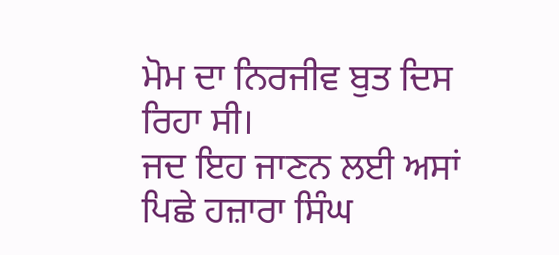ਮੋਮ ਦਾ ਨਿਰਜੀਵ ਬੁਤ ਦਿਸ ਰਿਹਾ ਸੀ।
ਜਦ ਇਹ ਜਾਣਨ ਲਈ ਅਸਾਂ ਪਿਛੇ ਹਜ਼ਾਰਾ ਸਿੰਘ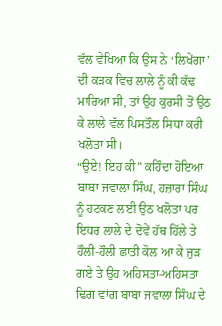ਵੱਲ ਵੇਖਿਆ ਕਿ ਉਸ ਨੇ ‘ਲਿਖੇਂਗਾ’ ਦੀ ਕੜਕ ਵਿਚ ਲਾਲੇ ਨੂੰ ਕੀ ਕੱਢ ਮਾਰਿਆ ਸੀ, ਤਾਂ ਉਹ ਕੁਰਸੀ ਤੋਂ ਉਠ ਕੇ ਲਾਲੇ ਵੱਲ ਪਿਸਤੌਲ ਸਿਧਾ ਕਰੀ ਖਲੋਤਾ ਸੀ।
“ਉਏ! ਇਹ ਕੀ” ਕਹਿੰਦਾ ਹੋਇਆ ਬਾਬਾ ਜਵਾਲਾ ਸਿੰਘ, ਹਜ਼ਾਰਾ ਸਿੰਘ ਨੂੰ ਹਟਕਣ ਲਈ ਉਠ ਖਲੋਤਾ ਪਰ ਇਧਰ ਲਾਲੇ ਦੇ ਦੋਵੇਂ ਹੱਥ ਹਿੱਲੇ ਤੇ ਹੌਲੀ-ਹੌਲੀ ਛਾਤੀ ਕੋਲ ਆ ਕੇ ਜੁੜ ਗਏ ਤੇ ਉਹ ਅਹਿਸਤਾ-ਅਹਿਸਤਾ ਢਿਗ ਵਾਂਗ ਬਾਬਾ ਜਵਾਲਾ ਸਿੰਘ ਦੇ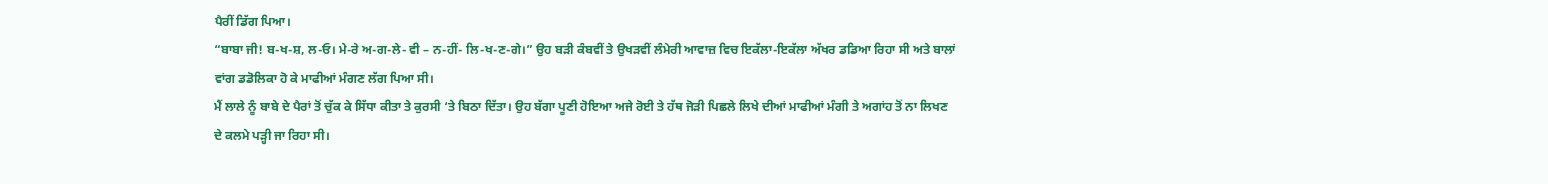ਪੈਰੀਂ ਡਿੱਗ ਪਿਆ।
“ਬਾਬਾ ਜੀ! ਬ-ਖ-ਸ਼, ਲ-ਓ। ਮੇ-ਰੇ ਅ-ਗ-ਲੇ- ਵੀ – ਨ-ਹੀਂ- ਲਿ-ਖ-ਣ-ਗੇ।” ਉਹ ਬੜੀ ਕੰਬਵੀਂ ਤੇ ਉਖੜਵੀਂ ਲੰਮੇਰੀ ਆਵਾਜ਼ ਵਿਚ ਇਕੱਲਾ-ਇਕੱਲਾ ਅੱਖਰ ਡਡਿਆ ਰਿਹਾ ਸੀ ਅਤੇ ਬਾਲਾਂ ਵਾਂਗ ਡਡੋਲਿਕਾ ਹੋ ਕੇ ਮਾਫੀਆਂ ਮੰਗਣ ਲੱਗ ਪਿਆ ਸੀ।
ਮੈਂ ਲਾਲੇ ਨੂੰ ਬਾਬੇ ਦੇ ਪੈਰਾਂ ਤੋਂ ਚੁੱਕ ਕੇ ਸਿੱਧਾ ਕੀਤਾ ਤੇ ਕੁਰਸੀ ‘ਤੇ ਬਿਠਾ ਦਿੱਤਾ। ਉਹ ਬੱਗਾ ਪੂਣੀ ਹੋਇਆ ਅਜੇ ਰੋਈ ਤੇ ਹੱਥ ਜੋੜੀ ਪਿਛਲੇ ਲਿਖੇ ਦੀਆਂ ਮਾਫੀਆਂ ਮੰਗੀ ਤੇ ਅਗਾਂਹ ਤੋਂ ਨਾ ਲਿਖਣ ਦੇ ਕਲਮੇ ਪੜ੍ਹੀ ਜਾ ਰਿਹਾ ਸੀ।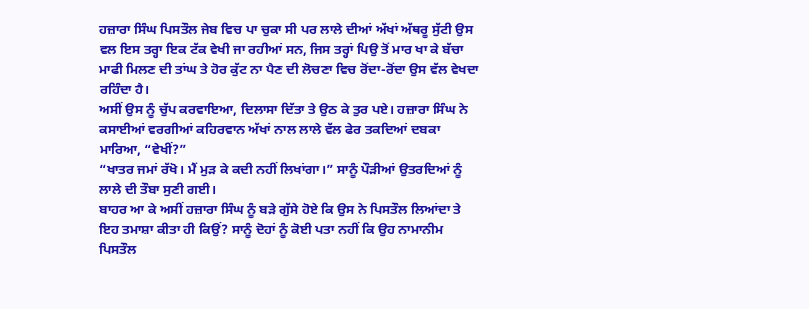ਹਜ਼ਾਰਾ ਸਿੰਘ ਪਿਸਤੌਲ ਜੇਬ ਵਿਚ ਪਾ ਚੁਕਾ ਸੀ ਪਰ ਲਾਲੇ ਦੀਆਂ ਅੱਖਾਂ ਅੱਥਰੂ ਸੁੱਟੀ ਉਸ ਵਲ ਇਸ ਤਰ੍ਹਾ ਇਕ ਟੱਕ ਵੇਖੀ ਜਾ ਰਹੀਆਂ ਸਨ, ਜਿਸ ਤਰ੍ਹਾਂ ਪਿਉ ਤੋਂ ਮਾਰ ਖਾ ਕੇ ਬੱਚਾ ਮਾਫੀ ਮਿਲਣ ਦੀ ਤਾਂਘ ਤੇ ਹੋਰ ਕੁੱਟ ਨਾ ਪੈਣ ਦੀ ਲੋਚਣਾ ਵਿਚ ਰੋਂਦਾ-ਰੋਂਦਾ ਉਸ ਵੱਲ ਵੇਖਦਾ ਰਹਿੰਦਾ ਹੈ।
ਅਸੀਂ ਉਸ ਨੂੰ ਚੁੱਪ ਕਰਵਾਇਆ, ਦਿਲਾਸਾ ਦਿੱਤਾ ਤੇ ਉਠ ਕੇ ਤੁਰ ਪਏ। ਹਜ਼ਾਰਾ ਸਿੰਘ ਨੇ ਕਸਾਈਆਂ ਵਰਗੀਆਂ ਕਹਿਰਵਾਨ ਅੱਖਾਂ ਨਾਲ ਲਾਲੇ ਵੱਲ ਫੇਰ ਤਕਦਿਆਂ ਦਬਕਾ ਮਾਰਿਆ, “ਵੇਖੀਂ?”
“ਖਾਤਰ ਜਮਾਂ ਰੱਖੋ। ਮੈਂ ਮੁੜ ਕੇ ਕਦੀ ਨਹੀਂ ਲਿਖਾਂਗਾ।” ਸਾਨੂੰ ਪੌੜੀਆਂ ਉਤਰਦਿਆਂ ਨੂੰ ਲਾਲੇ ਦੀ ਤੌਬਾ ਸੁਣੀ ਗਈ।
ਬਾਹਰ ਆ ਕੇ ਅਸੀਂ ਹਜ਼ਾਰਾ ਸਿੰਘ ਨੂੰ ਬੜੇ ਗੁੱਸੇ ਹੋਏ ਕਿ ਉਸ ਨੇ ਪਿਸਤੌਲ ਲਿਆਂਦਾ ਤੇ ਇਹ ਤਮਾਸ਼ਾ ਕੀਤਾ ਹੀ ਕਿਉਂ? ਸਾਨੂੰ ਦੋਹਾਂ ਨੂੰ ਕੋਈ ਪਤਾ ਨਹੀਂ ਕਿ ਉਹ ਨਾਮਾਨੀਮ ਪਿਸਤੌਲ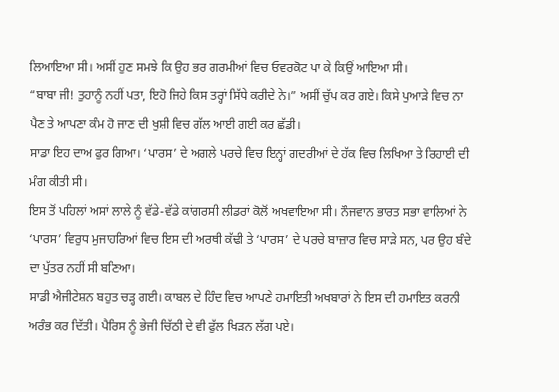ਲਿਆਇਆ ਸੀ। ਅਸੀਂ ਹੁਣ ਸਮਝੇ ਕਿ ਉਹ ਭਰ ਗਰਮੀਆਂ ਵਿਚ ਓਵਰਕੋਟ ਪਾ ਕੇ ਕਿਉਂ ਆਇਆ ਸੀ।
“ਬਾਬਾ ਜੀ! ਤੁਹਾਨੂੰ ਨਹੀਂ ਪਤਾ, ਇਹੋ ਜਿਹੇ ਕਿਸ ਤਰ੍ਹਾਂ ਸਿੱਧੇ ਕਰੀਦੇ ਨੇ।” ਅਸੀਂ ਚੁੱਪ ਕਰ ਗਏ। ਕਿਸੇ ਪੁਆੜੇ ਵਿਚ ਨਾ ਪੈਣ ਤੇ ਆਪਣਾ ਕੰਮ ਹੋ ਜਾਣ ਦੀ ਖੁਸ਼ੀ ਵਿਚ ਗੱਲ ਆਈ ਗਈ ਕਰ ਛੱਡੀ।
ਸਾਡਾ ਇਹ ਦਾਅ ਫੁਰ ਗਿਆ। ‘ਪਾਰਸ’ ਦੇ ਅਗਲੇ ਪਰਚੇ ਵਿਚ ਇਨ੍ਹਾਂ ਗਦਰੀਆਂ ਦੇ ਹੱਕ ਵਿਚ ਲਿਖਿਆ ਤੇ ਰਿਹਾਈ ਦੀ ਮੰਗ ਕੀਤੀ ਸੀ।
ਇਸ ਤੋਂ ਪਹਿਲਾਂ ਅਸਾਂ ਲਾਲੇ ਨੂੰ ਵੱਡੇ-ਵੱਡੇ ਕਾਂਗਰਸੀ ਲੀਡਰਾਂ ਕੋਲੋਂ ਅਖਵਾਇਆ ਸੀ। ਨੌਜਵਾਨ ਭਾਰਤ ਸਭਾ ਵਾਲਿਆਂ ਨੇ ‘ਪਾਰਸ’ ਵਿਰੁਧ ਮੁਜਾਹਰਿਆਂ ਵਿਚ ਇਸ ਦੀ ਅਰਥੀ ਕੱਢੀ ਤੇ ‘ਪਾਰਸ’ ਦੇ ਪਰਚੇ ਬਾਜ਼ਾਰ ਵਿਚ ਸਾੜੇ ਸਨ, ਪਰ ਉਹ ਬੰਦੇ ਦਾ ਪੁੱਤਰ ਨਹੀਂ ਸੀ ਬਣਿਆ।
ਸਾਡੀ ਐਜੀਟੇਸ਼ਨ ਬਹੁਤ ਚੜ੍ਹ ਗਈ। ਕਾਬਲ ਦੇ ਹਿੰਦ ਵਿਚ ਆਪਣੇ ਹਮਾਇਤੀ ਅਖਬਾਰਾਂ ਨੇ ਇਸ ਦੀ ਹਮਾਇਤ ਕਰਨੀ ਅਰੰਭ ਕਰ ਦਿੱਤੀ। ਪੈਰਿਸ ਨੂੰ ਭੇਜੀ ਚਿੱਠੀ ਦੇ ਵੀ ਫੁੱਲ ਖਿੜਨ ਲੱਗ ਪਏ।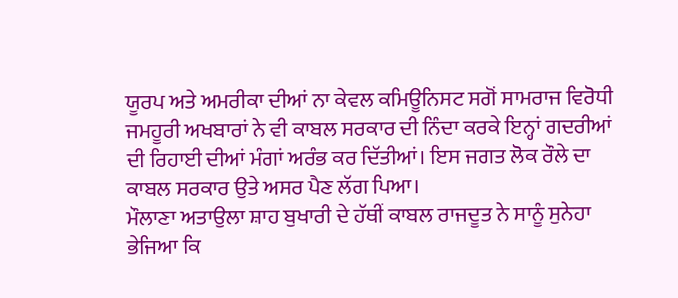ਯੂਰਪ ਅਤੇ ਅਮਰੀਕਾ ਦੀਆਂ ਨਾ ਕੇਵਲ ਕਮਿਊਨਿਸਟ ਸਗੋਂ ਸਾਮਰਾਜ ਵਿਰੋਧੀ ਜਮਹੂਰੀ ਅਖਬਾਰਾਂ ਨੇ ਵੀ ਕਾਬਲ ਸਰਕਾਰ ਦੀ ਨਿੰਦਾ ਕਰਕੇ ਇਨ੍ਹਾਂ ਗਦਰੀਆਂ ਦੀ ਰਿਹਾਈ ਦੀਆਂ ਮੰਗਾਂ ਅਰੰਭ ਕਰ ਦਿੱਤੀਆਂ। ਇਸ ਜਗਤ ਲੋਕ ਰੌਲੇ ਦਾ ਕਾਬਲ ਸਰਕਾਰ ਉਤੇ ਅਸਰ ਪੈਣ ਲੱਗ ਪਿਆ।
ਮੌਲਾਣਾ ਅਤਾਉਲਾ ਸ਼ਾਹ ਬੁਖਾਰੀ ਦੇ ਹੱਥੀਂ ਕਾਬਲ ਰਾਜਦੂਤ ਨੇ ਸਾਨੂੰ ਸੁਨੇਹਾ ਭੇਜਿਆ ਕਿ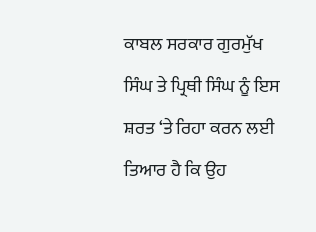ਕਾਬਲ ਸਰਕਾਰ ਗੁਰਮੁੱਖ ਸਿੰਘ ਤੇ ਪ੍ਰਿਥੀ ਸਿੰਘ ਨੂੰ ਇਸ ਸ਼ਰਤ ‘ਤੇ ਰਿਹਾ ਕਰਨ ਲਈ ਤਿਆਰ ਹੈ ਕਿ ਉਹ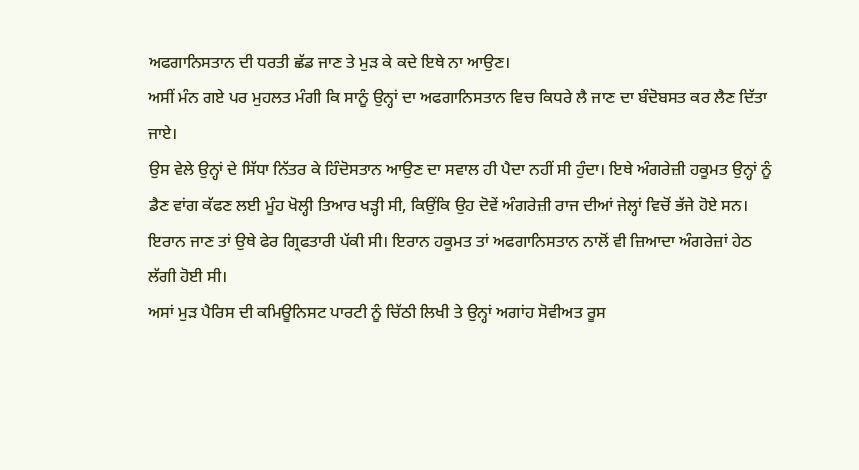ਅਫਗਾਨਿਸਤਾਨ ਦੀ ਧਰਤੀ ਛੱਡ ਜਾਣ ਤੇ ਮੁੜ ਕੇ ਕਦੇ ਇਥੇ ਨਾ ਆਉਣ।
ਅਸੀਂ ਮੰਨ ਗਏ ਪਰ ਮੁਹਲਤ ਮੰਗੀ ਕਿ ਸਾਨੂੰ ਉਨ੍ਹਾਂ ਦਾ ਅਫਗਾਨਿਸਤਾਨ ਵਿਚ ਕਿਧਰੇ ਲੈ ਜਾਣ ਦਾ ਬੰਦੋਬਸਤ ਕਰ ਲੈਣ ਦਿੱਤਾ ਜਾਏ।
ਉਸ ਵੇਲੇ ਉਨ੍ਹਾਂ ਦੇ ਸਿੱਧਾ ਨਿੱਤਰ ਕੇ ਹਿੰਦੋਸਤਾਨ ਆਉਣ ਦਾ ਸਵਾਲ ਹੀ ਪੈਦਾ ਨਹੀਂ ਸੀ ਹੁੰਦਾ। ਇਥੇ ਅੰਗਰੇਜ਼ੀ ਹਕੂਮਤ ਉਨ੍ਹਾਂ ਨੂੰ ਡੈਣ ਵਾਂਗ ਕੱਫਣ ਲਈ ਮੂੰਹ ਖੋਲ੍ਹੀ ਤਿਆਰ ਖੜ੍ਹੀ ਸੀ, ਕਿਉਂਕਿ ਉਹ ਦੋਵੇਂ ਅੰਗਰੇਜ਼ੀ ਰਾਜ ਦੀਆਂ ਜੇਲ੍ਹਾਂ ਵਿਚੋਂ ਭੱਜੇ ਹੋਏ ਸਨ। ਇਰਾਨ ਜਾਣ ਤਾਂ ਉਥੇ ਫੇਰ ਗ੍ਰਿਫਤਾਰੀ ਪੱਕੀ ਸੀ। ਇਰਾਨ ਹਕੂਮਤ ਤਾਂ ਅਫਗਾਨਿਸਤਾਨ ਨਾਲੋਂ ਵੀ ਜ਼ਿਆਦਾ ਅੰਗਰੇਜ਼ਾਂ ਹੇਠ ਲੱਗੀ ਹੋਈ ਸੀ।
ਅਸਾਂ ਮੁੜ ਪੈਰਿਸ ਦੀ ਕਮਿਊਨਿਸਟ ਪਾਰਟੀ ਨੂੰ ਚਿੱਠੀ ਲਿਖੀ ਤੇ ਉਨ੍ਹਾਂ ਅਗਾਂਹ ਸੋਵੀਅਤ ਰੂਸ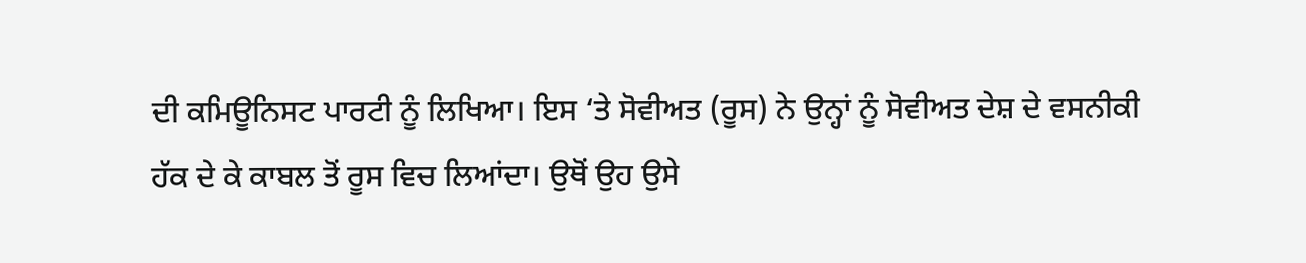ਦੀ ਕਮਿਊਨਿਸਟ ਪਾਰਟੀ ਨੂੰ ਲਿਖਿਆ। ਇਸ ‘ਤੇ ਸੋਵੀਅਤ (ਰੂਸ) ਨੇ ਉਨ੍ਹਾਂ ਨੂੰ ਸੋਵੀਅਤ ਦੇਸ਼ ਦੇ ਵਸਨੀਕੀ ਹੱਕ ਦੇ ਕੇ ਕਾਬਲ ਤੋਂ ਰੂਸ ਵਿਚ ਲਿਆਂਦਾ। ਉਥੋਂ ਉਹ ਉਸੇ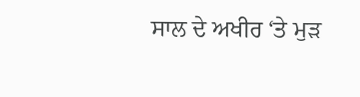ਸਾਲ ਦੇ ਅਖੀਰ ‘ਤੇ ਮੁੜ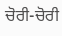ਚੋਰੀ-ਚੋਰੀ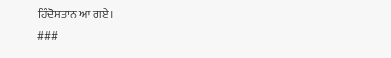ਹਿੰਦੋਸਤਾਨ ਆ ਗਏ।
###